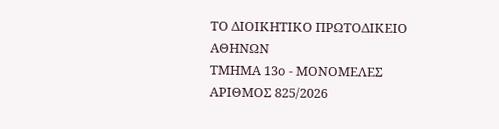ΤΟ ΔΙΟΙΚΗΤΙΚΟ ΠΡΩΤΟΔΙΚΕΙΟ ΑΘΗΝΩΝ
ΤΜΗΜΑ 13ο - ΜΟΝΟΜΕΛΕΣ
ΑΡΙΘΜΟΣ 825/2026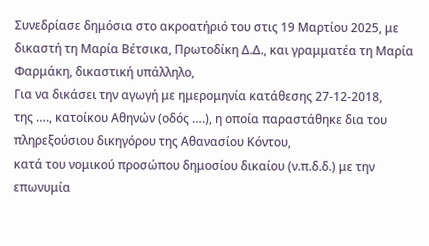Συνεδρίασε δημόσια στο ακροατήριό του στις 19 Μαρτίου 2025, με δικαστή τη Μαρία Βέτσικα, Πρωτοδίκη Δ.Δ., και γραμματέα τη Μαρία Φαρμάκη, δικαστική υπάλληλο,
Για να δικάσει την αγωγή με ημερομηνία κατάθεσης 27-12-2018,
της …., κατοίκου Αθηνών (οδός ….), η οποία παραστάθηκε δια του πληρεξούσιου δικηγόρου της Αθανασίου Κόντου,
κατά του νομικού προσώπου δημοσίου δικαίου (ν.π.δ.δ.) με την επωνυμία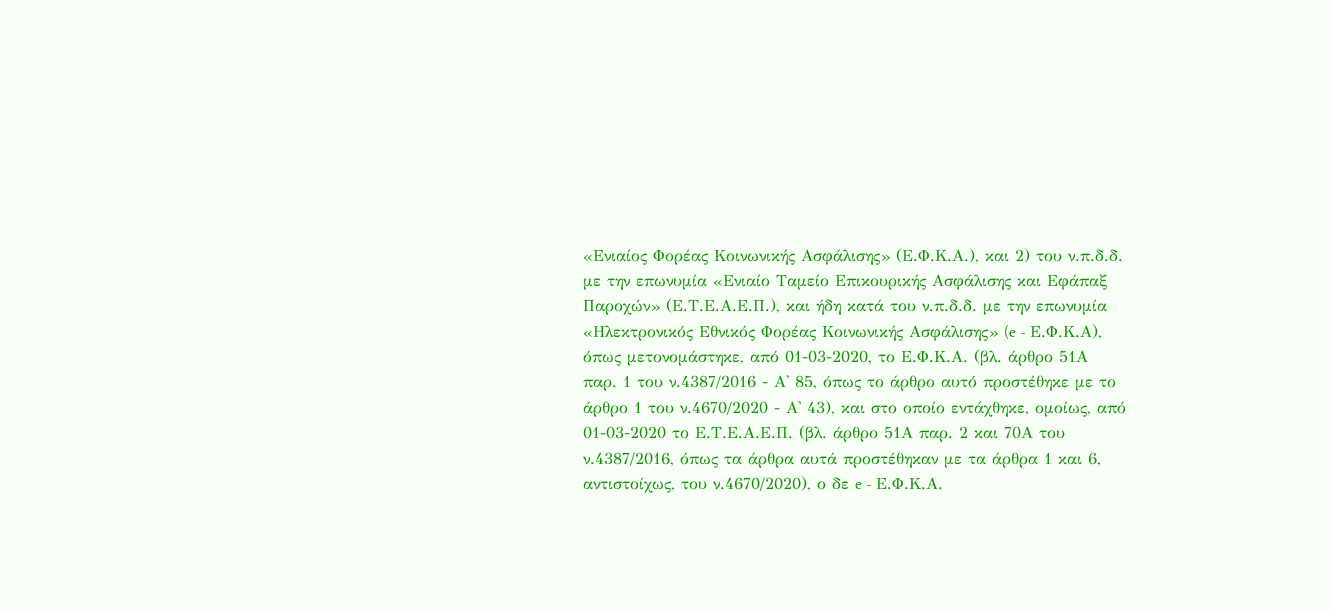«Ενιαίος Φορέας Κοινωνικής Ασφάλισης» (Ε.Φ.Κ.Α.), και 2) του ν.π.δ.δ. με την επωνυμία «Ενιαίο Ταμείο Επικουρικής Ασφάλισης και Εφάπαξ Παροχών» (Ε.Τ.Ε.Α.Ε.Π.), και ήδη κατά του ν.π.δ.δ. με την επωνυμία «Ηλεκτρονικός Εθνικός Φορέας Κοινωνικής Ασφάλισης» (e - Ε.Φ.Κ.Α), όπως μετονομάστηκε, από 01-03-2020, το Ε.Φ.Κ.Α. (βλ. άρθρο 51Α παρ. 1 του ν.4387/2016 - Α' 85, όπως το άρθρο αυτό προστέθηκε με το άρθρο 1 του ν.4670/2020 - Α' 43), και στο οποίο εντάχθηκε, ομοίως, από 01-03-2020 το Ε.Τ.Ε.Α.Ε.Π. (βλ. άρθρο 51Α παρ. 2 και 70Α του ν.4387/2016, όπως τα άρθρα αυτά προστέθηκαν με τα άρθρα 1 και 6, αντιστοίχως, του ν.4670/2020), ο δε e - Ε.Φ.Κ.Α.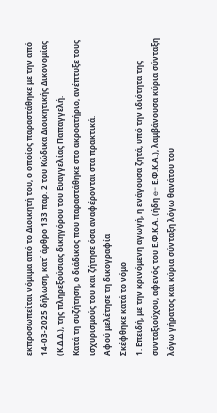εκπροσωπείται νόμιμα από το Διοικητή του, ο οποίος παραστάθηκε με την από 14-03-2025 δήλωση, κατ΄ άρθρο 133 παρ. 2 του Κώδικα Διοικητικής Δικονομίας (Κ.Δ.Δ.), της πληρεξούσιας δικηγόρου του Ευαγγελίας Παπαγγελή.
Κατά τη συζήτηση, ο διάδικος που παραστάθηκε στο ακροατήριο, ανέπτυξε τους ισχυρισμούς του και ζήτησε όσα αναφέρονται στα πρακτικά.
Αφού μελέτησε τη δικογραφία
Σκέφθηκε κατά το νόμο
1. Επειδή, με την κρινόμενη αγωγή, η ενάγουσα ζητά, υπό την ιδιότητα της συνταξιούχου, αφενός του Ε.Φ.Κ.Α. (ήδη e- Ε.Φ.Κ.Α.), λαμβάνουσα κύρια σύνταξη λόγω γήρατος και κύρια σύνταξη λόγω θανάτου του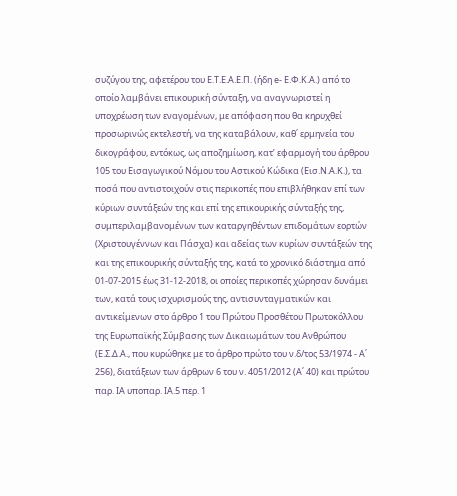συζύγου της, αφετέρου του Ε.Τ.Ε.Α.Ε.Π. (ήδη e- Ε.Φ.Κ.Α.) από το οποίο λαμβάνει επικουρική σύνταξη, να αναγνωριστεί η υποχρέωση των εναγομένων, με απόφαση που θα κηρυχθεί προσωρινώς εκτελεστή, να της καταβάλουν, καθ΄ ερμηνεία του δικογράφου, εντόκως, ως αποζημίωση, κατ’ εφαρμογή του άρθρου 105 του Εισαγωγικού Νόμου του Αστικού Κώδικα (Εισ.Ν.Α.Κ.), τα ποσά που αντιστοιχούν στις περικοπές που επιβλήθηκαν επί των κύριων συντάξεών της και επί της επικουρικής σύνταξής της, συμπεριλαμβανομένων των καταργηθέντων επιδομάτων εορτών (Χριστουγέννων και Πάσχα) και αδείας των κυρίων συντάξεών της και της επικουρικής σύνταξής της, κατά το χρονικό διάστημα από 01-07-2015 έως 31-12-2018, οι οποίες περικοπές χώρησαν δυνάμει των, κατά τους ισχυρισμούς της, αντισυνταγματικών και αντικείμενων στο άρθρο 1 του Πρώτου Προσθέτου Πρωτοκόλλου της Ευρωπαϊκής Σύμβασης των Δικαιωμάτων του Ανθρώπου (Ε.Σ.Δ.Α., που κυρώθηκε με το άρθρο πρώτο του ν.δ/τος 53/1974 - Α΄ 256), διατάξεων των άρθρων 6 του ν. 4051/2012 (Α΄ 40) και πρώτου παρ. ΙΑ υποπαρ. ΙΑ.5 περ. 1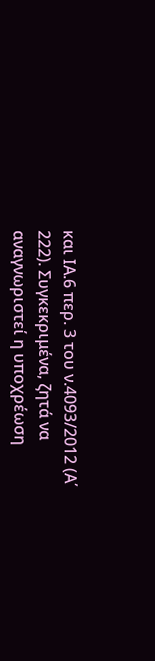και ΙΑ.6 περ. 3 του ν.4093/2012 (Α΄ 222). Συγκεκριμένα, ζητά να αναγνωριστεί η υποχρέωση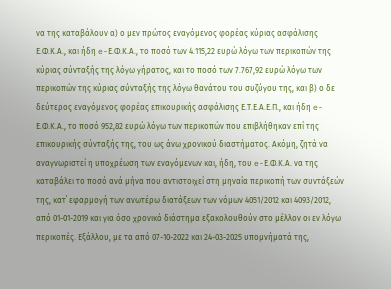να της καταβάλουν α) ο μεν πρώτος εναγόμενος φορέας κύριας ασφάλισης Ε.Φ.Κ.Α., και ήδη e-Ε.Φ.Κ.Α., το ποσό των 4.115,22 ευρώ λόγω των περικοπών της κύριας σύνταξής της λόγω γήρατος, και το ποσό των 7.767,92 ευρώ λόγω των περικοπών της κύριας σύνταξής της λόγω θανάτου του συζύγου της, και β) ο δε δεύτερος εναγόμενος φορέας επικουρικής ασφάλισης Ε.Τ.Ε.Α.Ε.Π., και ήδη e-Ε.Φ.Κ.Α., το ποσό 952,82 ευρώ λόγω των περικοπών που επιβλήθηκαν επί της επικουρικής σύνταξής της, του ως άνω χρονικού διαστήματος. Ακόμη, ζητά να αναγνωριστεί η υποχρέωση των εναγόμενων και, ήδη, του e-Ε.Φ.Κ.Α. να της καταβάλει το ποσό ανά μήνα που αντιστοιχεί στη μηναία περικοπή των συντάξεών της, κατ΄ εφαρμογή των ανωτέρω διατάξεων των νόμων 4051/2012 και 4093/2012, από 01-01-2019 και για όσο χρονικό διάστημα εξακολουθούν στο μέλλον οι εν λόγω περικοπές. Εξάλλου, με τα από 07-10-2022 και 24-03-2025 υπομνήματά της,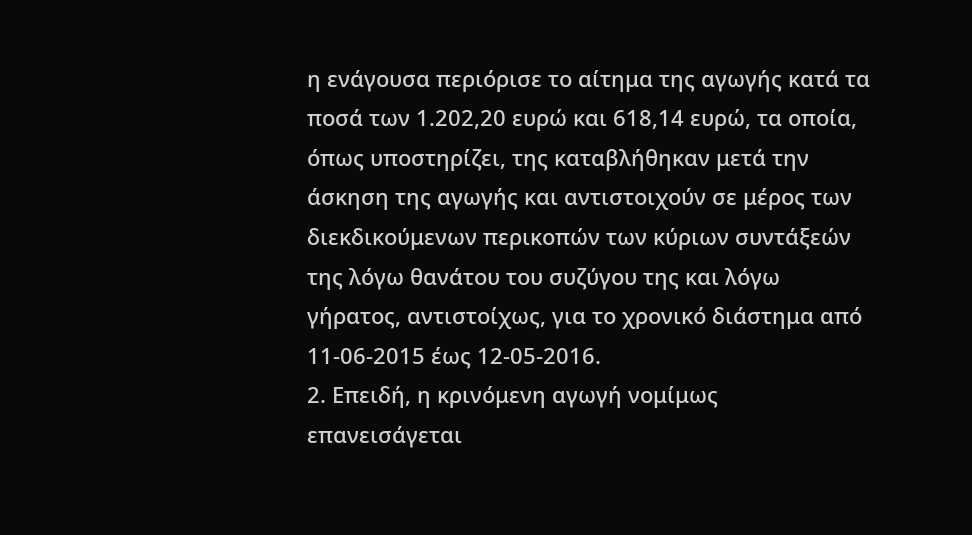η ενάγουσα περιόρισε το αίτημα της αγωγής κατά τα ποσά των 1.202,20 ευρώ και 618,14 ευρώ, τα οποία, όπως υποστηρίζει, της καταβλήθηκαν μετά την άσκηση της αγωγής και αντιστοιχούν σε μέρος των διεκδικούμενων περικοπών των κύριων συντάξεών της λόγω θανάτου του συζύγου της και λόγω γήρατος, αντιστοίχως, για το χρονικό διάστημα από 11-06-2015 έως 12-05-2016.
2. Επειδή, η κρινόμενη αγωγή νομίμως επανεισάγεται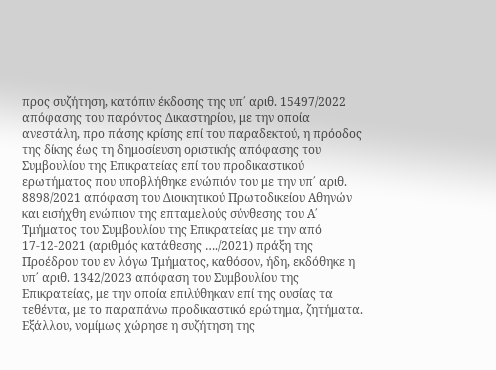προς συζήτηση, κατόπιν έκδοσης της υπ΄ αριθ. 15497/2022 απόφασης του παρόντος Δικαστηρίου, με την οποία ανεστάλη, προ πάσης κρίσης επί του παραδεκτού, η πρόοδος της δίκης έως τη δημοσίευση οριστικής απόφασης του Συμβουλίου της Επικρατείας επί του προδικαστικού ερωτήματος που υποβλήθηκε ενώπιόν του με την υπ΄ αριθ. 8898/2021 απόφαση του Διοικητικού Πρωτοδικείου Αθηνών και εισήχθη ενώπιον της επταμελούς σύνθεσης του Α΄ Τμήματος του Συμβουλίου της Επικρατείας με την από 17-12-2021 (αριθμός κατάθεσης …./2021) πράξη της Προέδρου του εν λόγω Τμήματος, καθόσον, ήδη, εκδόθηκε η υπ΄ αριθ. 1342/2023 απόφαση του Συμβουλίου της Επικρατείας, με την οποία επιλύθηκαν επί της ουσίας τα τεθέντα, με το παραπάνω προδικαστικό ερώτημα, ζητήματα. Εξάλλου, νομίμως χώρησε η συζήτηση της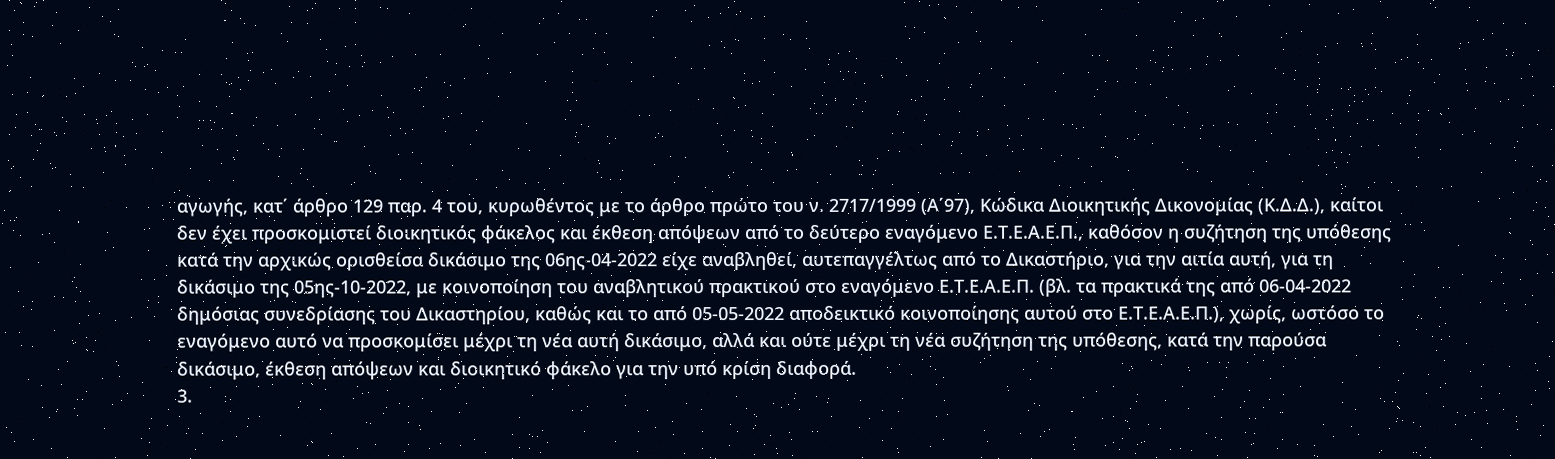αγωγής, κατ΄ άρθρο 129 παρ. 4 του, κυρωθέντος με το άρθρο πρώτο του ν. 2717/1999 (Α΄97), Κώδικα Διοικητικής Δικονομίας (Κ.Δ.Δ.), καίτοι δεν έχει προσκομιστεί διοικητικός φάκελος και έκθεση απόψεων από το δεύτερο εναγόμενο Ε.Τ.Ε.Α.Ε.Π., καθόσον η συζήτηση της υπόθεσης κατά την αρχικώς ορισθείσα δικάσιμο της 06ης-04-2022 είχε αναβληθεί, αυτεπαγγέλτως από το Δικαστήριο, για την αιτία αυτή, για τη δικάσιμο της 05ης-10-2022, με κοινοποίηση του αναβλητικού πρακτικού στο εναγόμενο Ε.Τ.Ε.Α.Ε.Π. (βλ. τα πρακτικά της από 06-04-2022 δημόσιας συνεδρίασης του Δικαστηρίου, καθώς και το από 05-05-2022 αποδεικτικό κοινοποίησης αυτού στο Ε.Τ.Ε.Α.Ε.Π.), χωρίς, ωστόσο το εναγόμενο αυτό να προσκομίσει μέχρι τη νέα αυτή δικάσιμο, αλλά και ούτε μέχρι τη νέα συζήτηση της υπόθεσης, κατά την παρούσα δικάσιμο, έκθεση απόψεων και διοικητικό φάκελο για την υπό κρίση διαφορά.
3.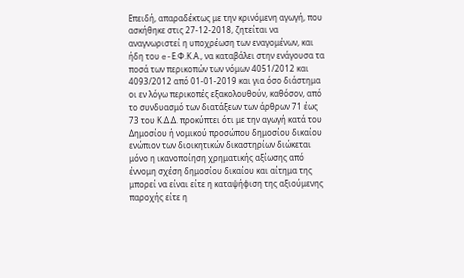Επειδή, απαραδέκτως με την κρινόμενη αγωγή, που ασκήθηκε στις 27-12-2018, ζητείται να αναγνωριστεί η υποχρέωση των εναγομένων, και ήδη του e-Ε.Φ.Κ.Α., να καταβάλει στην ενάγουσα τα ποσά των περικοπών των νόμων 4051/2012 και 4093/2012 από 01-01-2019 και για όσο διάστημα οι εν λόγω περικοπές εξακολουθούν, καθόσον, από το συνδυασμό των διατάξεων των άρθρων 71 έως 73 του Κ.Δ.Δ. προκύπτει ότι με την αγωγή κατά του Δημοσίου ή νομικού προσώπου δημοσίου δικαίου ενώπιον των διοικητικών δικαστηρίων διώκεται μόνο η ικανοποίηση χρηματικής αξίωσης από έννομη σχέση δημοσίου δικαίου και αίτημα της μπορεί να είναι είτε η καταψήφιση της αξιούμενης παροχής είτε η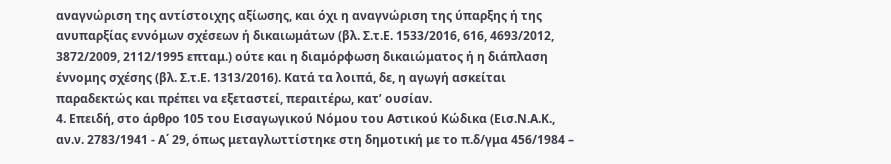αναγνώριση της αντίστοιχης αξίωσης, και όχι η αναγνώριση της ύπαρξης ή της ανυπαρξίας εννόμων σχέσεων ή δικαιωμάτων (βλ. Σ.τ.Ε. 1533/2016, 616, 4693/2012, 3872/2009, 2112/1995 επταμ.) ούτε και η διαμόρφωση δικαιώματος ή η διάπλαση έννομης σχέσης (βλ. Σ.τ.Ε. 1313/2016). Κατά τα λοιπά, δε, η αγωγή ασκείται παραδεκτώς και πρέπει να εξεταστεί, περαιτέρω, κατ’ ουσίαν.
4. Επειδή, στο άρθρο 105 του Εισαγωγικού Νόμου του Αστικού Κώδικα (Εισ.Ν.Α.Κ., αν.ν. 2783/1941 - Α΄ 29, όπως μεταγλωττίστηκε στη δημοτική με το π.δ/γμα 456/1984 –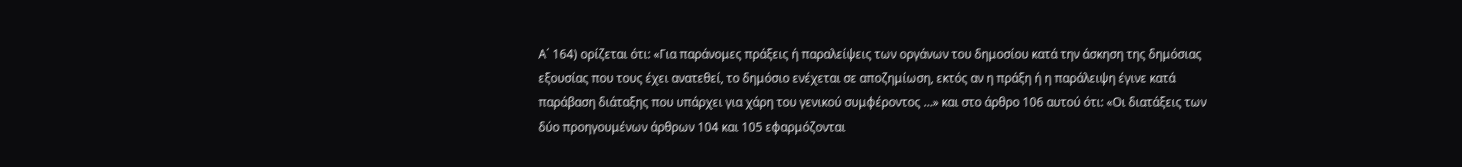Α΄ 164) ορίζεται ότι: «Για παράνομες πράξεις ή παραλείψεις των οργάνων του δημοσίου κατά την άσκηση της δημόσιας εξουσίας που τους έχει ανατεθεί, το δημόσιο ενέχεται σε αποζημίωση, εκτός αν η πράξη ή η παράλειψη έγινε κατά παράβαση διάταξης που υπάρχει για χάρη του γενικού συμφέροντος …» και στο άρθρο 106 αυτού ότι: «Οι διατάξεις των δύο προηγουμένων άρθρων 104 και 105 εφαρμόζονται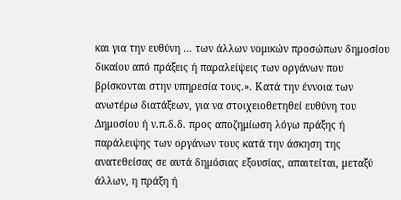και για την ευθύνη … των άλλων νομικών προσώπων δημοσίου δικαίου από πράξεις ή παραλείψεις των οργάνων που βρίσκονται στην υπηρεσία τους.». Κατά την έννοια των ανωτέρω διατάξεων, για να στοιχειοθετηθεί ευθύνη του Δημοσίου ή ν.π.δ.δ. προς αποζημίωση λόγω πράξης ή παράλειψης των οργάνων τους κατά την άσκηση της ανατεθείσας σε αυτά δημόσιας εξουσίας, απαιτείται, μεταξύ άλλων, η πράξη ή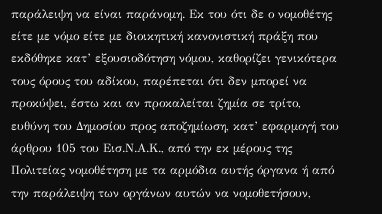παράλειψη να είναι παράνομη. Εκ του ότι δε ο νομοθέτης είτε με νόμο είτε με διοικητική κανονιστική πράξη που εκδόθηκε κατ’ εξουσιοδότηση νόμου, καθορίζει γενικότερα τους όρους του αδίκου, παρέπεται ότι δεν μπορεί να προκύψει, έστω και αν προκαλείται ζημία σε τρίτο, ευθύνη του Δημοσίου προς αποζημίωση, κατ’ εφαρμογή του άρθρου 105 του Εισ.Ν.Α.Κ., από την εκ μέρους της Πολιτείας νομοθέτηση με τα αρμόδια αυτής όργανα ή από την παράλειψη των οργάνων αυτών να νομοθετήσουν,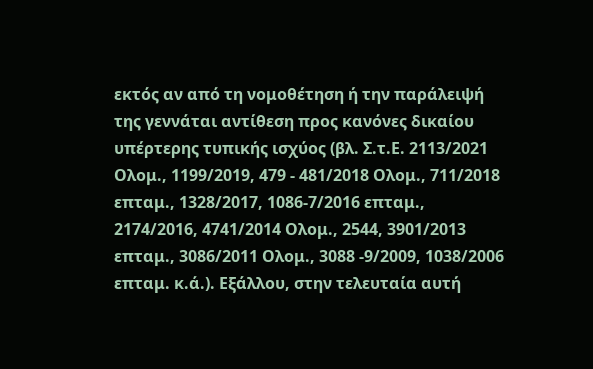εκτός αν από τη νομοθέτηση ή την παράλειψή της γεννάται αντίθεση προς κανόνες δικαίου υπέρτερης τυπικής ισχύος (βλ. Σ.τ.Ε. 2113/2021 Ολομ., 1199/2019, 479 - 481/2018 Ολομ., 711/2018 επταμ., 1328/2017, 1086-7/2016 επταμ., 2174/2016, 4741/2014 Ολομ., 2544, 3901/2013 επταμ., 3086/2011 Ολομ., 3088 -9/2009, 1038/2006 επταμ. κ.ά.). Εξάλλου, στην τελευταία αυτή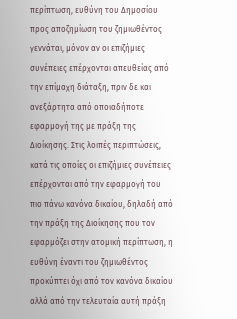περίπτωση, ευθύνη του Δημοσίου προς αποζημίωση του ζημιωθέντος γεννάται, μόνον αν οι επιζήμιες συνέπειες επέρχονται απευθείας από την επίμαχη διάταξη, πριν δε και ανεξάρτητα από οποιαδήποτε εφαρμογή της με πράξη της Διοίκησης. Στις λοιπές περιπτώσεις, κατά τις οποίες οι επιζήμιες συνέπειες επέρχονται από την εφαρμογή του πιο πάνω κανόνα δικαίου, δηλαδή από την πράξη της Διοίκησης που τον εφαρμόζει στην ατομική περίπτωση, η ευθύνη έναντι του ζημιωθέντος προκύπτει όχι από τον κανόνα δικαίου αλλά από την τελευταία αυτή πράξη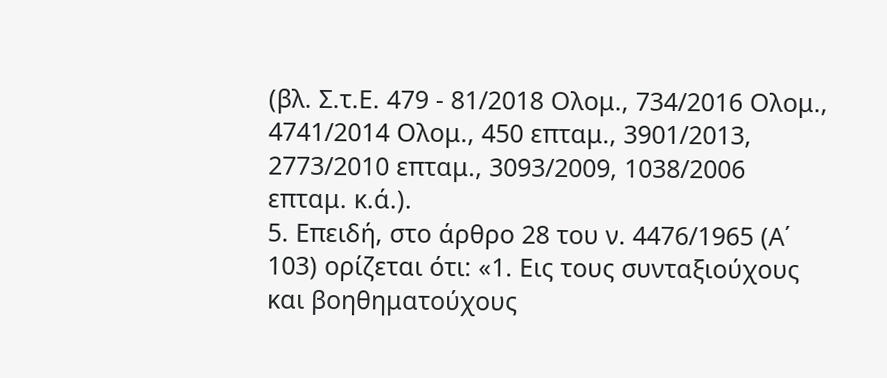(βλ. Σ.τ.Ε. 479 - 81/2018 Ολομ., 734/2016 Ολομ., 4741/2014 Ολομ., 450 επταμ., 3901/2013, 2773/2010 επταμ., 3093/2009, 1038/2006 επταμ. κ.ά.).
5. Επειδή, στο άρθρο 28 του ν. 4476/1965 (Α΄ 103) ορίζεται ότι: «1. Εις τους συνταξιούχους και βοηθηματούχους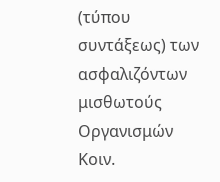(τύπου συντάξεως) των ασφαλιζόντων μισθωτούς Οργανισμών Κοιν.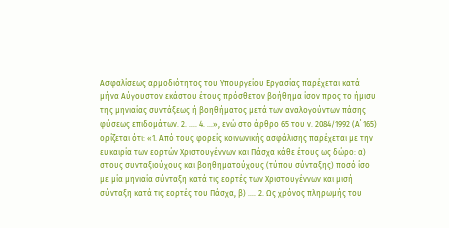Ασφαλίσεως αρμοδιότητος του Υπουργείου Εργασίας παρέχεται κατά μήνα Αύγουστον εκάστου έτους πρόσθετον βοήθημα ίσον προς το ήμισυ της μηνιαίας συντάξεως ή βοηθήματος μετά των αναλογούντων πάσης φύσεως επιδομάτων. 2. …. 4. ...», ενώ στο άρθρο 65 του ν. 2084/1992 (Α΄ 165) ορίζεται ότι: «1. Από τους φορείς κοινωνικής ασφάλισης παρέχεται με την ευκαιρία των εορτών Χριστουγέννων και Πάσχα κάθε έτους ως δώρο: α) στους συνταξιούχους και βοηθηματούχους (τύπου σύνταξης) ποσό ίσο με μία μηνιαία σύνταξη κατά τις εορτές των Χριστουγέννων και μισή σύνταξη κατά τις εορτές του Πάσχα, β) …. 2. Ως χρόνος πληρωμής του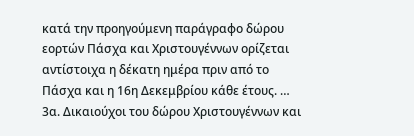κατά την προηγούμενη παράγραφο δώρου εορτών Πάσχα και Χριστουγέννων ορίζεται αντίστοιχα η δέκατη ημέρα πριν από το Πάσχα και η 16η Δεκεμβρίου κάθε έτους. … 3α. Δικαιούχοι του δώρου Χριστουγέννων και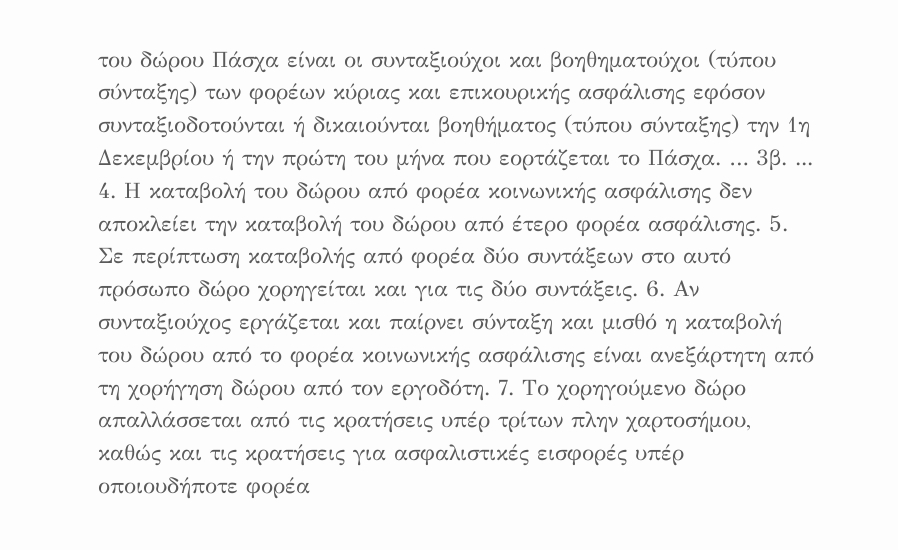του δώρου Πάσχα είναι οι συνταξιούχοι και βοηθηματούχοι (τύπου σύνταξης) των φορέων κύριας και επικουρικής ασφάλισης εφόσον συνταξιοδοτούνται ή δικαιούνται βοηθήματος (τύπου σύνταξης) την 1η Δεκεμβρίου ή την πρώτη του μήνα που εορτάζεται το Πάσχα. … 3β. ... 4. Η καταβολή του δώρου από φορέα κοινωνικής ασφάλισης δεν αποκλείει την καταβολή του δώρου από έτερο φορέα ασφάλισης. 5. Σε περίπτωση καταβολής από φορέα δύο συντάξεων στο αυτό πρόσωπο δώρο χορηγείται και για τις δύο συντάξεις. 6. Αν συνταξιούχος εργάζεται και παίρνει σύνταξη και μισθό η καταβολή του δώρου από το φορέα κοινωνικής ασφάλισης είναι ανεξάρτητη από τη χορήγηση δώρου από τον εργοδότη. 7. Το χορηγούμενο δώρο απαλλάσσεται από τις κρατήσεις υπέρ τρίτων πλην χαρτοσήμου, καθώς και τις κρατήσεις για ασφαλιστικές εισφορές υπέρ οποιουδήποτε φορέα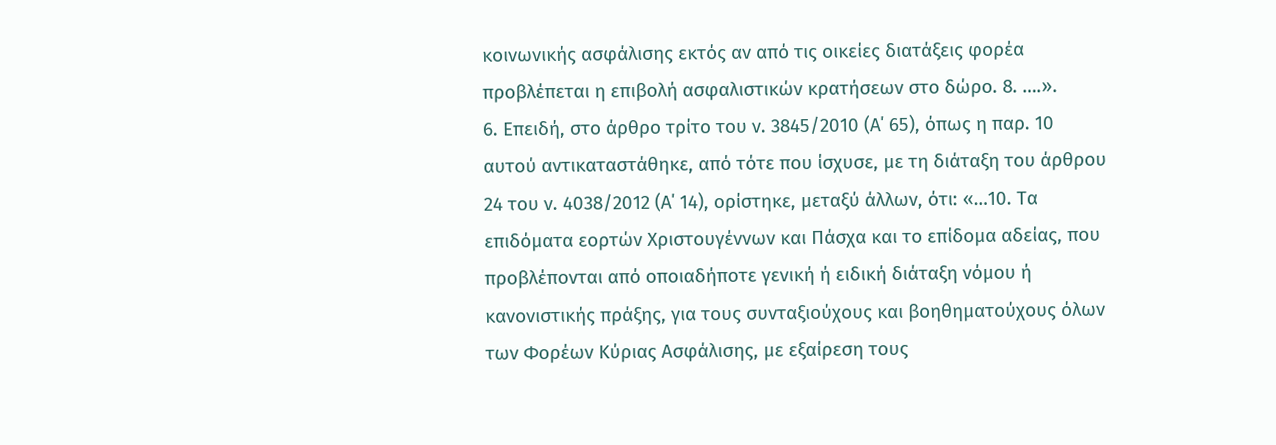κοινωνικής ασφάλισης εκτός αν από τις οικείες διατάξεις φορέα προβλέπεται η επιβολή ασφαλιστικών κρατήσεων στο δώρο. 8. ….».
6. Επειδή, στο άρθρο τρίτο του ν. 3845/2010 (Α΄ 65), όπως η παρ. 10 αυτού αντικαταστάθηκε, από τότε που ίσχυσε, με τη διάταξη του άρθρου 24 του ν. 4038/2012 (Α΄ 14), ορίστηκε, μεταξύ άλλων, ότι: «…10. Τα επιδόματα εορτών Χριστουγέννων και Πάσχα και το επίδομα αδείας, που προβλέπονται από οποιαδήποτε γενική ή ειδική διάταξη νόμου ή κανονιστικής πράξης, για τους συνταξιούχους και βοηθηματούχους όλων των Φορέων Κύριας Ασφάλισης, με εξαίρεση τους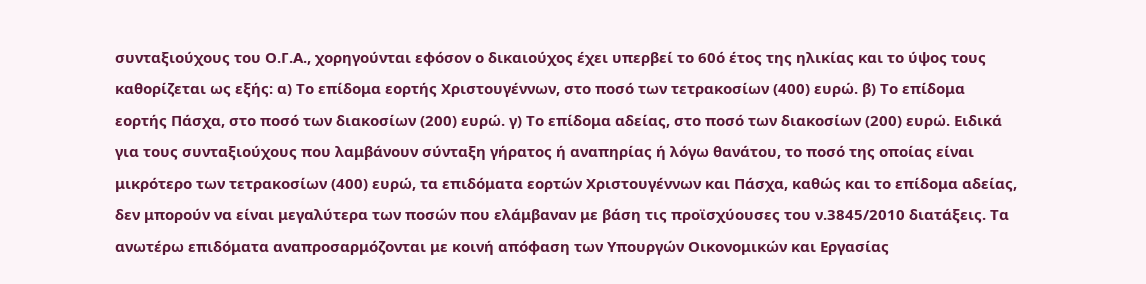συνταξιούχους του Ο.Γ.Α., χορηγούνται εφόσον ο δικαιούχος έχει υπερβεί το 60ό έτος της ηλικίας και το ύψος τους καθορίζεται ως εξής: α) Το επίδομα εορτής Χριστουγέννων, στο ποσό των τετρακοσίων (400) ευρώ. β) Το επίδομα εορτής Πάσχα, στο ποσό των διακοσίων (200) ευρώ. γ) Το επίδομα αδείας, στο ποσό των διακοσίων (200) ευρώ. Ειδικά για τους συνταξιούχους που λαμβάνουν σύνταξη γήρατος ή αναπηρίας ή λόγω θανάτου, το ποσό της οποίας είναι μικρότερο των τετρακοσίων (400) ευρώ, τα επιδόματα εορτών Χριστουγέννων και Πάσχα, καθώς και το επίδομα αδείας, δεν μπορούν να είναι μεγαλύτερα των ποσών που ελάμβαναν με βάση τις προϊσχύουσες του ν.3845/2010 διατάξεις. Τα ανωτέρω επιδόματα αναπροσαρμόζονται με κοινή απόφαση των Υπουργών Οικονομικών και Εργασίας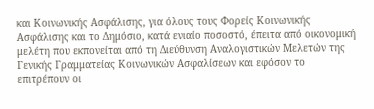και Κοινωνικής Ασφάλισης, για όλους τους Φορείς Κοινωνικής Ασφάλισης και το Δημόσιο, κατά ενιαίο ποσοστό, έπειτα από οικονομική μελέτη που εκπονείται από τη Διεύθυνση Αναλογιστικών Μελετών της Γενικής Γραμματείας Κοινωνικών Ασφαλίσεων και εφόσον το επιτρέπουν οι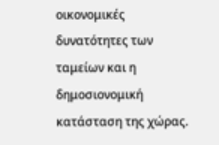οικονομικές δυνατότητες των ταμείων και η δημοσιονομική κατάσταση της χώρας.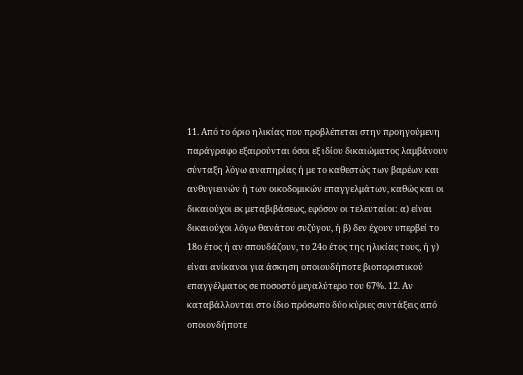11. Από το όριο ηλικίας που προβλέπεται στην προηγούμενη παράγραφο εξαιρούνται όσοι εξ ιδίου δικαιώματος λαμβάνουν σύνταξη λόγω αναπηρίας ή με το καθεστώς των βαρέων και ανθυγιεινών ή των οικοδομικών επαγγελμάτων, καθώς και οι δικαιούχοι εκ μεταβιβάσεως, εφόσον οι τελευταίοι: α) είναι δικαιούχοι λόγω θανάτου συζύγου, ή β) δεν έχουν υπερβεί το 18ο έτος ή αν σπουδάζουν, το 24ο έτος της ηλικίας τους, ή γ) είναι ανίκανοι για άσκηση οποιουδήποτε βιοποριστικού επαγγέλματος σε ποσοστό μεγαλύτερο του 67%. 12. Αν καταβάλλονται στο ίδιο πρόσωπο δύο κύριες συντάξεις από οποιονδήποτε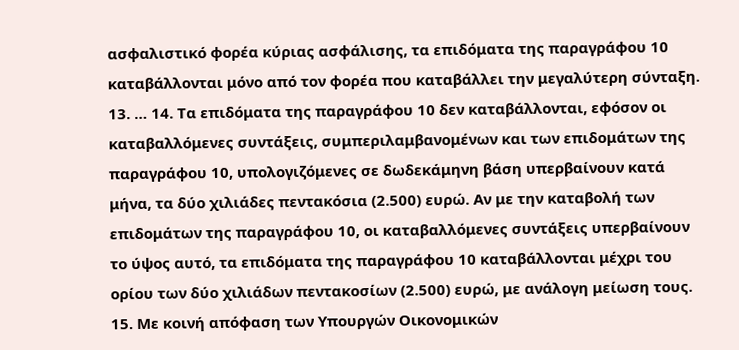ασφαλιστικό φορέα κύριας ασφάλισης, τα επιδόματα της παραγράφου 10 καταβάλλονται μόνο από τον φορέα που καταβάλλει την μεγαλύτερη σύνταξη. 13. … 14. Τα επιδόματα της παραγράφου 10 δεν καταβάλλονται, εφόσον οι καταβαλλόμενες συντάξεις, συμπεριλαμβανομένων και των επιδομάτων της παραγράφου 10, υπολογιζόμενες σε δωδεκάμηνη βάση υπερβαίνουν κατά μήνα, τα δύο χιλιάδες πεντακόσια (2.500) ευρώ. Αν με την καταβολή των επιδομάτων της παραγράφου 10, οι καταβαλλόμενες συντάξεις υπερβαίνουν το ύψος αυτό, τα επιδόματα της παραγράφου 10 καταβάλλονται μέχρι του ορίου των δύο χιλιάδων πεντακοσίων (2.500) ευρώ, με ανάλογη μείωση τους. 15. Με κοινή απόφαση των Υπουργών Οικονομικών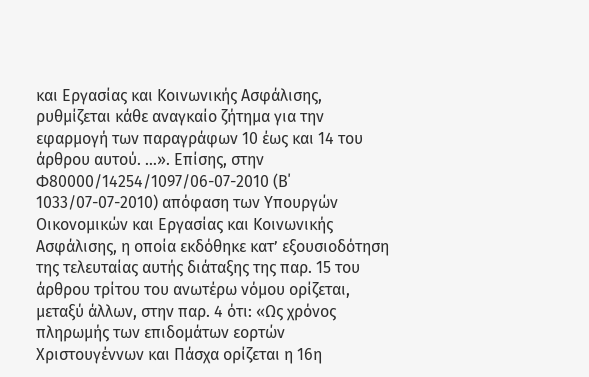και Εργασίας και Κοινωνικής Ασφάλισης, ρυθμίζεται κάθε αναγκαίο ζήτημα για την εφαρμογή των παραγράφων 10 έως και 14 του άρθρου αυτού. …». Επίσης, στην Φ80000/14254/1097/06-07-2010 (Β΄ 1033/07-07-2010) απόφαση των Υπουργών Οικονομικών και Εργασίας και Κοινωνικής Ασφάλισης, η οποία εκδόθηκε κατ’ εξουσιοδότηση της τελευταίας αυτής διάταξης της παρ. 15 του άρθρου τρίτου του ανωτέρω νόμου ορίζεται, μεταξύ άλλων, στην παρ. 4 ότι: «Ως χρόνος πληρωμής των επιδομάτων εορτών Χριστουγέννων και Πάσχα ορίζεται η 16η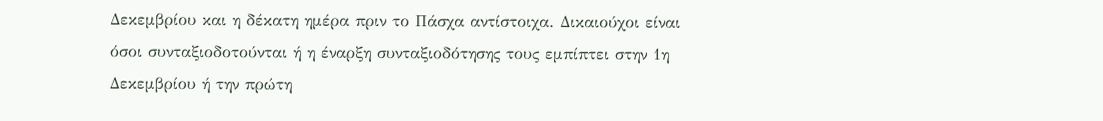Δεκεμβρίου και η δέκατη ημέρα πριν το Πάσχα αντίστοιχα. Δικαιούχοι είναι όσοι συνταξιοδοτούνται ή η έναρξη συνταξιοδότησης τους εμπίπτει στην 1η Δεκεμβρίου ή την πρώτη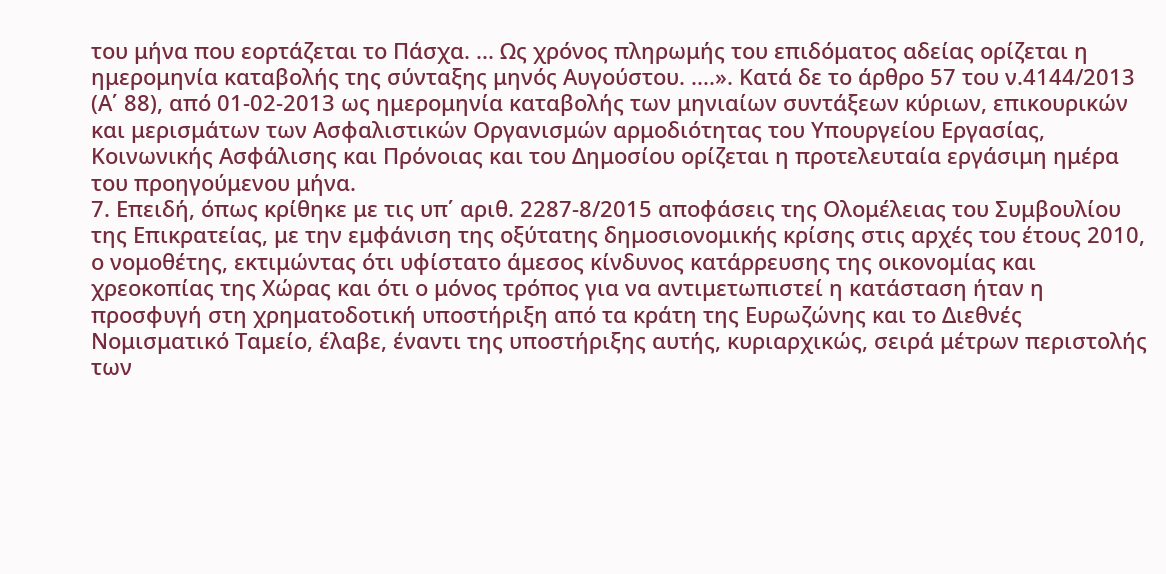του μήνα που εορτάζεται το Πάσχα. ... Ως χρόνος πληρωμής του επιδόματος αδείας ορίζεται η ημερομηνία καταβολής της σύνταξης μηνός Αυγούστου. ....». Κατά δε το άρθρο 57 του ν.4144/2013 (Α΄ 88), από 01-02-2013 ως ημερομηνία καταβολής των μηνιαίων συντάξεων κύριων, επικουρικών και μερισμάτων των Ασφαλιστικών Οργανισμών αρμοδιότητας του Υπουργείου Εργασίας, Κοινωνικής Ασφάλισης και Πρόνοιας και του Δημοσίου ορίζεται η προτελευταία εργάσιμη ημέρα του προηγούμενου μήνα.
7. Επειδή, όπως κρίθηκε με τις υπ΄ αριθ. 2287-8/2015 αποφάσεις της Ολομέλειας του Συμβουλίου της Επικρατείας, με την εμφάνιση της οξύτατης δημοσιονομικής κρίσης στις αρχές του έτους 2010, ο νομοθέτης, εκτιμώντας ότι υφίστατο άμεσος κίνδυνος κατάρρευσης της οικονομίας και χρεοκοπίας της Χώρας και ότι ο μόνος τρόπος για να αντιμετωπιστεί η κατάσταση ήταν η προσφυγή στη χρηματοδοτική υποστήριξη από τα κράτη της Ευρωζώνης και το Διεθνές Νομισματικό Ταμείο, έλαβε, έναντι της υποστήριξης αυτής, κυριαρχικώς, σειρά μέτρων περιστολής των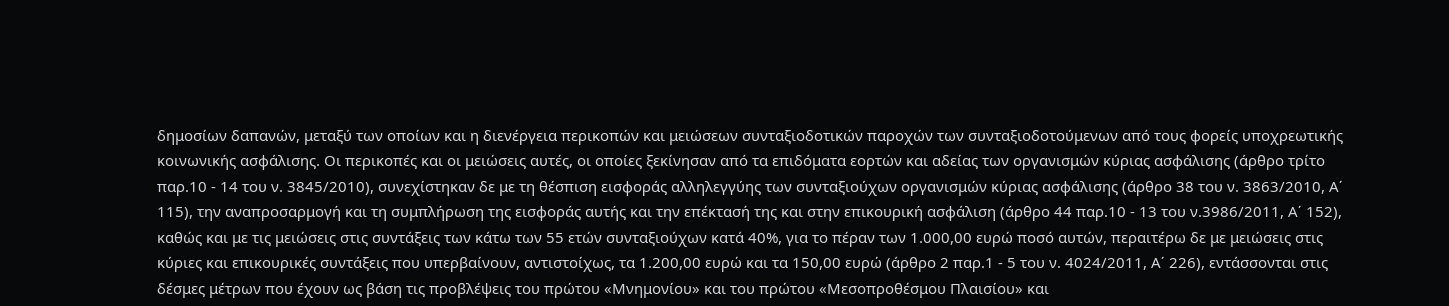δημοσίων δαπανών, μεταξύ των οποίων και η διενέργεια περικοπών και μειώσεων συνταξιοδοτικών παροχών των συνταξιοδοτούμενων από τους φορείς υποχρεωτικής κοινωνικής ασφάλισης. Οι περικοπές και οι μειώσεις αυτές, οι οποίες ξεκίνησαν από τα επιδόματα εορτών και αδείας των οργανισμών κύριας ασφάλισης (άρθρο τρίτο παρ.10 - 14 του ν. 3845/2010), συνεχίστηκαν δε με τη θέσπιση εισφοράς αλληλεγγύης των συνταξιούχων οργανισμών κύριας ασφάλισης (άρθρο 38 του ν. 3863/2010, Α΄ 115), την αναπροσαρμογή και τη συμπλήρωση της εισφοράς αυτής και την επέκτασή της και στην επικουρική ασφάλιση (άρθρο 44 παρ.10 - 13 του ν.3986/2011, Α΄ 152), καθώς και με τις μειώσεις στις συντάξεις των κάτω των 55 ετών συνταξιούχων κατά 40%, για το πέραν των 1.000,00 ευρώ ποσό αυτών, περαιτέρω δε με μειώσεις στις κύριες και επικουρικές συντάξεις που υπερβαίνουν, αντιστοίχως, τα 1.200,00 ευρώ και τα 150,00 ευρώ (άρθρο 2 παρ.1 - 5 του ν. 4024/2011, Α΄ 226), εντάσσονται στις δέσμες μέτρων που έχουν ως βάση τις προβλέψεις του πρώτου «Μνημονίου» και του πρώτου «Μεσοπροθέσμου Πλαισίου» και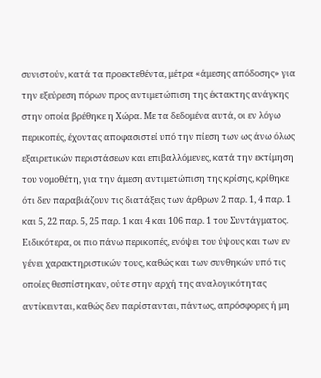συνιστούν, κατά τα προεκτεθέντα, μέτρα «άμεσης απόδοσης» για την εξεύρεση πόρων προς αντιμετώπιση της έκτακτης ανάγκης στην οποία βρέθηκε η Χώρα. Με τα δεδομένα αυτά, οι εν λόγω περικοπές, έχοντας αποφασιστεί υπό την πίεση των ως άνω όλως εξαιρετικών περιστάσεων και επιβαλλόμενες, κατά την εκτίμηση του νομοθέτη, για την άμεση αντιμετώπιση της κρίσης, κρίθηκε ότι δεν παραβιάζουν τις διατάξεις των άρθρων 2 παρ. 1, 4 παρ. 1 και 5, 22 παρ. 5, 25 παρ. 1 και 4 και 106 παρ. 1 του Συντάγματος. Ειδικότερα, οι πιο πάνω περικοπές, ενόψει του ύψους και των εν γένει χαρακτηριστικών τους, καθώς και των συνθηκών υπό τις οποίες θεσπίστηκαν, ούτε στην αρχή της αναλογικότητας αντίκεινται, καθώς δεν παρίστανται, πάντως, απρόσφορες ή μη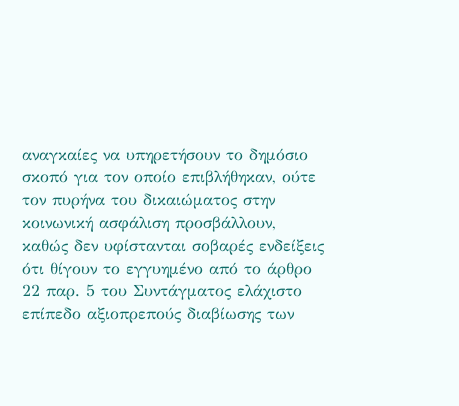αναγκαίες να υπηρετήσουν το δημόσιο σκοπό για τον οποίο επιβλήθηκαν, ούτε τον πυρήνα του δικαιώματος στην κοινωνική ασφάλιση προσβάλλουν, καθώς δεν υφίστανται σοβαρές ενδείξεις ότι θίγουν το εγγυημένο από το άρθρο 22 παρ. 5 του Συντάγματος ελάχιστο επίπεδο αξιοπρεπούς διαβίωσης των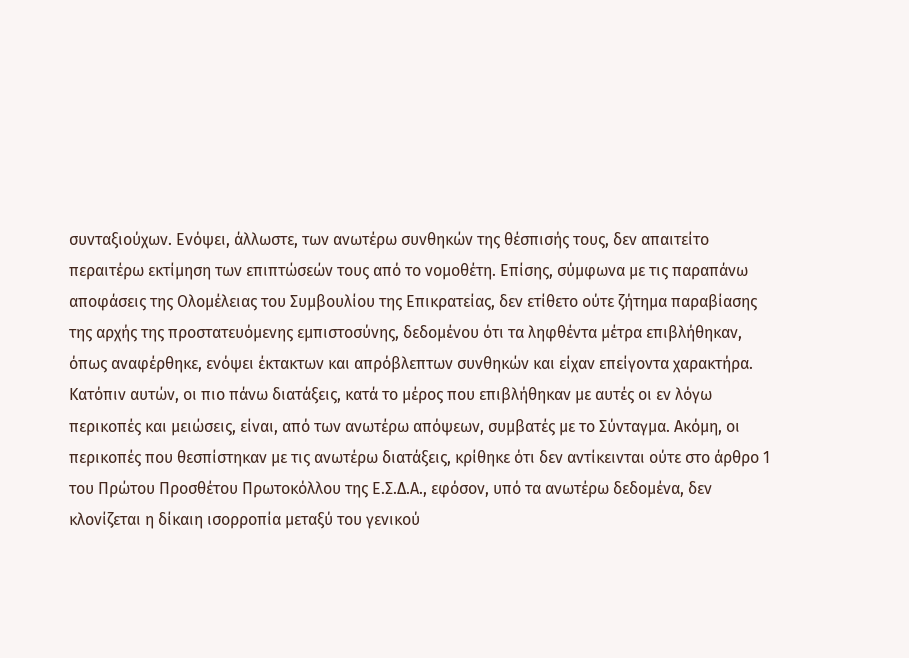συνταξιούχων. Ενόψει, άλλωστε, των ανωτέρω συνθηκών της θέσπισής τους, δεν απαιτείτο περαιτέρω εκτίμηση των επιπτώσεών τους από το νομοθέτη. Επίσης, σύμφωνα με τις παραπάνω αποφάσεις της Ολομέλειας του Συμβουλίου της Επικρατείας, δεν ετίθετο ούτε ζήτημα παραβίασης της αρχής της προστατευόμενης εμπιστοσύνης, δεδομένου ότι τα ληφθέντα μέτρα επιβλήθηκαν, όπως αναφέρθηκε, ενόψει έκτακτων και απρόβλεπτων συνθηκών και είχαν επείγοντα χαρακτήρα. Κατόπιν αυτών, οι πιο πάνω διατάξεις, κατά το μέρος που επιβλήθηκαν με αυτές οι εν λόγω περικοπές και μειώσεις, είναι, από των ανωτέρω απόψεων, συμβατές με το Σύνταγμα. Ακόμη, οι περικοπές που θεσπίστηκαν με τις ανωτέρω διατάξεις, κρίθηκε ότι δεν αντίκεινται ούτε στο άρθρο 1 του Πρώτου Προσθέτου Πρωτοκόλλου της Ε.Σ.Δ.Α., εφόσον, υπό τα ανωτέρω δεδομένα, δεν κλονίζεται η δίκαιη ισορροπία μεταξύ του γενικού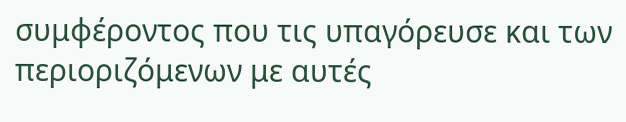συμφέροντος που τις υπαγόρευσε και των περιοριζόμενων με αυτές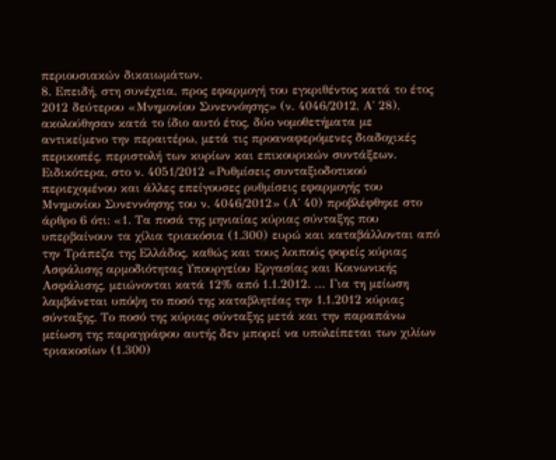περιουσιακών δικαιωμάτων.
8. Επειδή, στη συνέχεια, προς εφαρμογή του εγκριθέντος κατά το έτος 2012 δεύτερου «Μνημονίου Συνεννόησης» (ν. 4046/2012, Α΄ 28), ακολούθησαν κατά το ίδιο αυτό έτος, δύο νομοθετήματα με αντικείμενο την περαιτέρω, μετά τις προαναφερόμενες διαδοχικές περικοπές, περιστολή των κυρίων και επικουρικών συντάξεων. Ειδικότερα, στο ν. 4051/2012 «Ρυθμίσεις συνταξιοδοτικού περιεχομένου και άλλες επείγουσες ρυθμίσεις εφαρμογής του Μνημονίου Συνεννόησης του ν. 4046/2012» (Α΄ 40) προβλέφθηκε στο άρθρο 6 ότι: «1. Τα ποσά της μηνιαίας κύριας σύνταξης που υπερβαίνουν τα χίλια τριακόσια (1.300) ευρώ και καταβάλλονται από την Τράπεζα της Ελλάδος, καθώς και τους λοιπούς φορείς κύριας Ασφάλισης αρμοδιότητας Υπουργείου Εργασίας και Κοινωνικής Ασφάλισης, μειώνονται κατά 12% από 1.1.2012. … Για τη μείωση λαμβάνεται υπόψη το ποσό της καταβλητέας την 1.1.2012 κύριας σύνταξης. Το ποσό της κύριας σύνταξης μετά και την παραπάνω μείωση της παραγράφου αυτής δεν μπορεί να υπολείπεται των χιλίων τριακοσίων (1.300)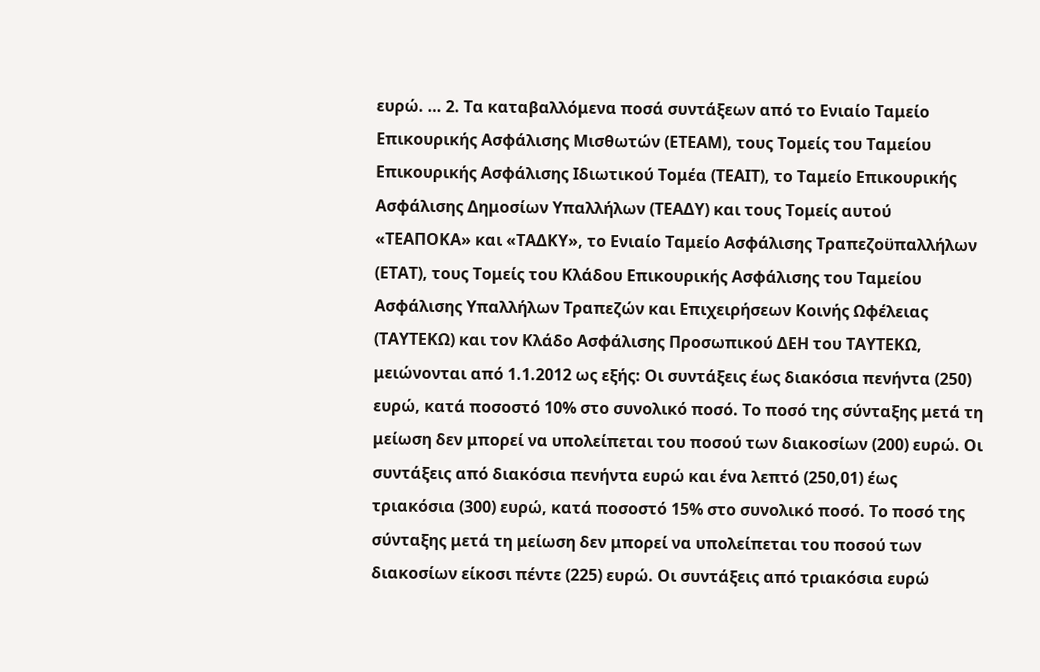ευρώ. … 2. Τα καταβαλλόμενα ποσά συντάξεων από το Ενιαίο Ταμείο Επικουρικής Ασφάλισης Μισθωτών (ΕΤΕΑΜ), τους Τομείς του Ταμείου Επικουρικής Ασφάλισης Ιδιωτικού Τομέα (ΤΕΑΙΤ), το Ταμείο Επικουρικής Ασφάλισης Δημοσίων Υπαλλήλων (ΤΕΑΔΥ) και τους Τομείς αυτού «ΤΕΑΠΟΚΑ» και «ΤΑΔΚΥ», το Ενιαίο Ταμείο Ασφάλισης Τραπεζοϋπαλλήλων (ΕΤΑΤ), τους Τομείς του Κλάδου Επικουρικής Ασφάλισης του Ταμείου Ασφάλισης Υπαλλήλων Τραπεζών και Επιχειρήσεων Κοινής Ωφέλειας (ΤΑΥΤΕΚΩ) και τον Κλάδο Ασφάλισης Προσωπικού ΔΕΗ του ΤΑΥΤΕΚΩ, μειώνονται από 1.1.2012 ως εξής: Οι συντάξεις έως διακόσια πενήντα (250) ευρώ, κατά ποσοστό 10% στο συνολικό ποσό. Το ποσό της σύνταξης μετά τη μείωση δεν μπορεί να υπολείπεται του ποσού των διακοσίων (200) ευρώ. Οι συντάξεις από διακόσια πενήντα ευρώ και ένα λεπτό (250,01) έως τριακόσια (300) ευρώ, κατά ποσοστό 15% στο συνολικό ποσό. Το ποσό της σύνταξης μετά τη μείωση δεν μπορεί να υπολείπεται του ποσού των διακοσίων είκοσι πέντε (225) ευρώ. Οι συντάξεις από τριακόσια ευρώ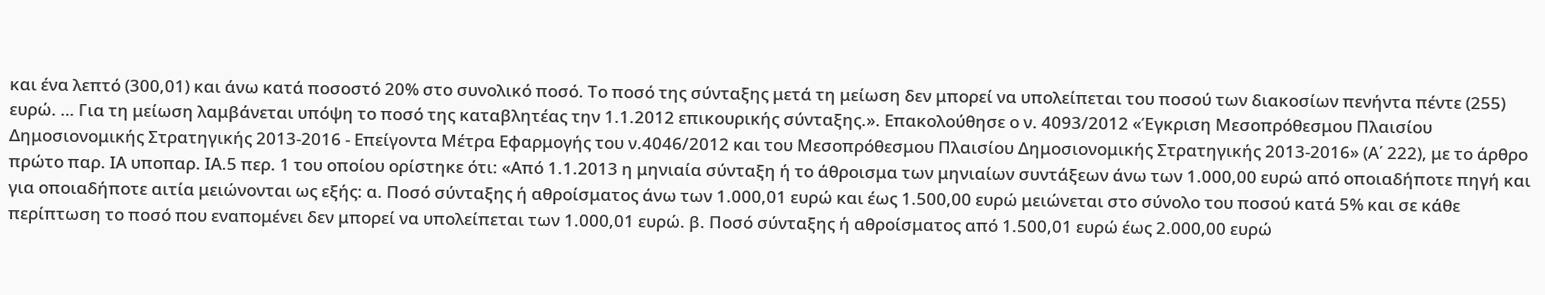και ένα λεπτό (300,01) και άνω κατά ποσοστό 20% στο συνολικό ποσό. Το ποσό της σύνταξης μετά τη μείωση δεν μπορεί να υπολείπεται του ποσού των διακοσίων πενήντα πέντε (255) ευρώ. … Για τη μείωση λαμβάνεται υπόψη το ποσό της καταβλητέας την 1.1.2012 επικουρικής σύνταξης.». Επακολούθησε ο ν. 4093/2012 «Έγκριση Μεσοπρόθεσμου Πλαισίου Δημοσιονομικής Στρατηγικής 2013-2016 - Επείγοντα Μέτρα Εφαρμογής του ν.4046/2012 και του Μεσοπρόθεσμου Πλαισίου Δημοσιονομικής Στρατηγικής 2013-2016» (Α΄ 222), με το άρθρο πρώτο παρ. ΙΑ υποπαρ. ΙΑ.5 περ. 1 του οποίου ορίστηκε ότι: «Από 1.1.2013 η μηνιαία σύνταξη ή το άθροισμα των μηνιαίων συντάξεων άνω των 1.000,00 ευρώ από οποιαδήποτε πηγή και για οποιαδήποτε αιτία μειώνονται ως εξής: α. Ποσό σύνταξης ή αθροίσματος άνω των 1.000,01 ευρώ και έως 1.500,00 ευρώ μειώνεται στο σύνολο του ποσού κατά 5% και σε κάθε περίπτωση το ποσό που εναπομένει δεν μπορεί να υπολείπεται των 1.000,01 ευρώ. β. Ποσό σύνταξης ή αθροίσματος από 1.500,01 ευρώ έως 2.000,00 ευρώ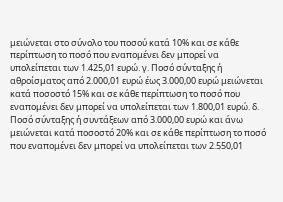μειώνεται στο σύνολο του ποσού κατά 10% και σε κάθε περίπτωση το ποσό που εναπομένει δεν μπορεί να υπολείπεται των 1.425,01 ευρώ. γ. Ποσό σύνταξης ή αθροίσματος από 2.000,01 ευρώ έως 3.000,00 ευρώ μειώνεται κατά ποσοστό 15% και σε κάθε περίπτωση το ποσό που εναπομένει δεν μπορεί να υπολείπεται των 1.800,01 ευρώ. δ. Ποσό σύνταξης ή συντάξεων από 3.000,00 ευρώ και άνω μειώνεται κατά ποσοστό 20% και σε κάθε περίπτωση το ποσό που εναπομένει δεν μπορεί να υπολείπεται των 2.550,01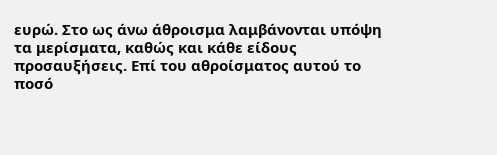ευρώ. Στο ως άνω άθροισμα λαμβάνονται υπόψη τα μερίσματα, καθώς και κάθε είδους προσαυξήσεις. Επί του αθροίσματος αυτού το ποσό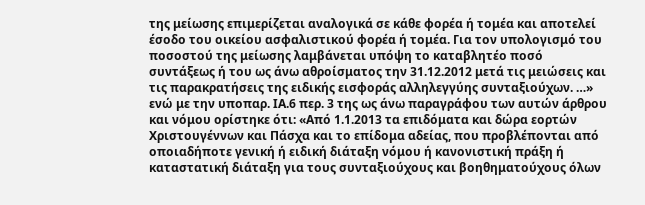της μείωσης επιμερίζεται αναλογικά σε κάθε φορέα ή τομέα και αποτελεί έσοδο του οικείου ασφαλιστικού φορέα ή τομέα. Για τον υπολογισμό του ποσοστού της μείωσης λαμβάνεται υπόψη το καταβλητέο ποσό συντάξεως ή του ως άνω αθροίσματος την 31.12.2012 μετά τις μειώσεις και τις παρακρατήσεις της ειδικής εισφοράς αλληλεγγύης συνταξιούχων. …» ενώ με την υποπαρ. ΙΑ.6 περ. 3 της ως άνω παραγράφου των αυτών άρθρου και νόμου ορίστηκε ότι: «Από 1.1.2013 τα επιδόματα και δώρα εορτών Χριστουγέννων και Πάσχα και το επίδομα αδείας, που προβλέπονται από οποιαδήποτε γενική ή ειδική διάταξη νόμου ή κανονιστική πράξη ή καταστατική διάταξη για τους συνταξιούχους και βοηθηματούχους όλων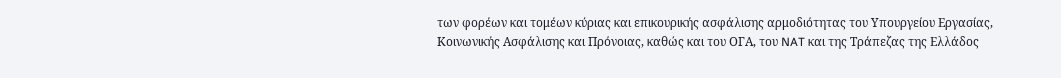των φορέων και τομέων κύριας και επικουρικής ασφάλισης αρμοδιότητας του Υπουργείου Εργασίας, Κοινωνικής Ασφάλισης και Πρόνοιας, καθώς και του ΟΓΑ, του NAT και της Τράπεζας της Ελλάδος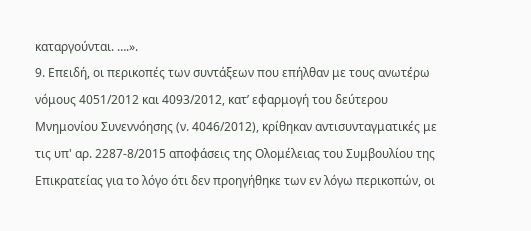καταργούνται. ….».
9. Επειδή, οι περικοπές των συντάξεων που επήλθαν με τους ανωτέρω νόμους 4051/2012 και 4093/2012, κατ’ εφαρμογή του δεύτερου Μνημονίου Συνεννόησης (ν. 4046/2012), κρίθηκαν αντισυνταγματικές με τις υπ' αρ. 2287-8/2015 αποφάσεις της Ολομέλειας του Συμβουλίου της Επικρατείας για το λόγο ότι δεν προηγήθηκε των εν λόγω περικοπών, οι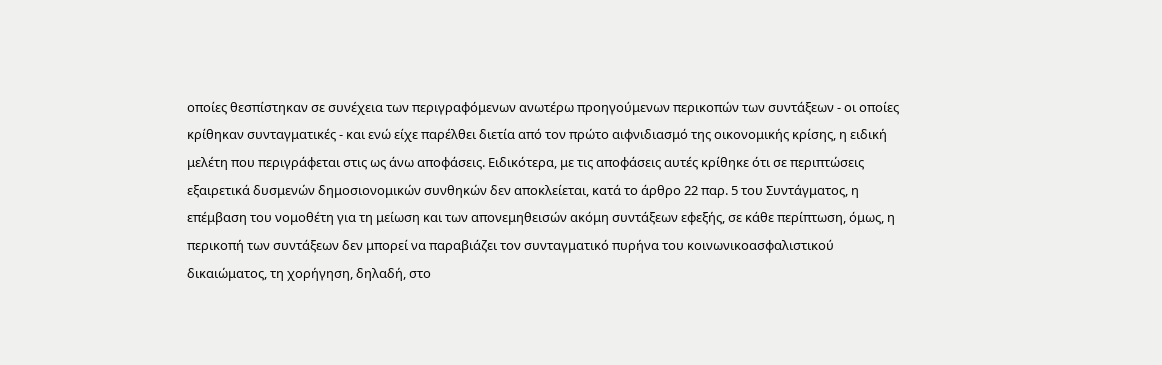οποίες θεσπίστηκαν σε συνέχεια των περιγραφόμενων ανωτέρω προηγούμενων περικοπών των συντάξεων - οι οποίες κρίθηκαν συνταγματικές - και ενώ είχε παρέλθει διετία από τον πρώτο αιφνιδιασμό της οικονομικής κρίσης, η ειδική μελέτη που περιγράφεται στις ως άνω αποφάσεις. Ειδικότερα, με τις αποφάσεις αυτές κρίθηκε ότι σε περιπτώσεις εξαιρετικά δυσμενών δημοσιονομικών συνθηκών δεν αποκλείεται, κατά το άρθρο 22 παρ. 5 του Συντάγματος, η επέμβαση του νομοθέτη για τη μείωση και των απονεμηθεισών ακόμη συντάξεων εφεξής, σε κάθε περίπτωση, όμως, η περικοπή των συντάξεων δεν μπορεί να παραβιάζει τον συνταγματικό πυρήνα του κοινωνικοασφαλιστικού δικαιώματος, τη χορήγηση, δηλαδή, στο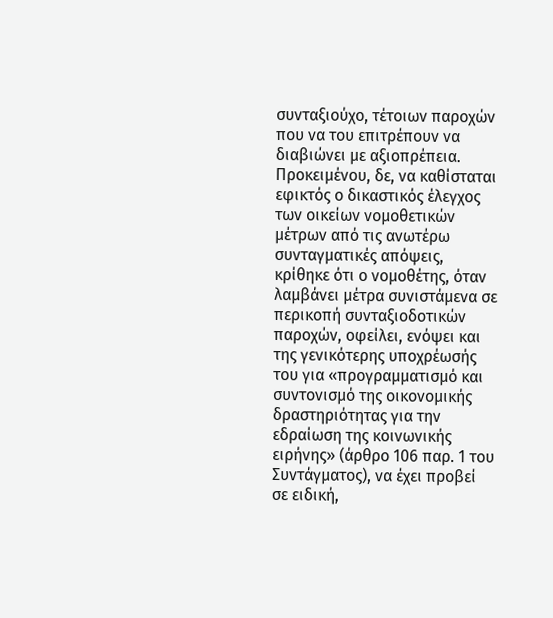συνταξιούχο, τέτοιων παροχών που να του επιτρέπουν να διαβιώνει με αξιοπρέπεια. Προκειμένου, δε, να καθίσταται εφικτός ο δικαστικός έλεγχος των οικείων νομοθετικών μέτρων από τις ανωτέρω συνταγματικές απόψεις, κρίθηκε ότι ο νομοθέτης, όταν λαμβάνει μέτρα συνιστάμενα σε περικοπή συνταξιοδοτικών παροχών, οφείλει, ενόψει και της γενικότερης υποχρέωσής του για «προγραμματισμό και συντονισμό της οικονομικής δραστηριότητας για την εδραίωση της κοινωνικής ειρήνης» (άρθρο 106 παρ. 1 του Συντάγματος), να έχει προβεί σε ειδική,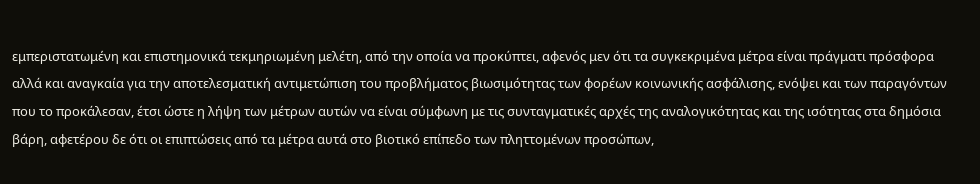εμπεριστατωμένη και επιστημονικά τεκμηριωμένη μελέτη, από την οποία να προκύπτει, αφενός μεν ότι τα συγκεκριμένα μέτρα είναι πράγματι πρόσφορα αλλά και αναγκαία για την αποτελεσματική αντιμετώπιση του προβλήματος βιωσιμότητας των φορέων κοινωνικής ασφάλισης, ενόψει και των παραγόντων που το προκάλεσαν, έτσι ώστε η λήψη των μέτρων αυτών να είναι σύμφωνη με τις συνταγματικές αρχές της αναλογικότητας και της ισότητας στα δημόσια βάρη, αφετέρου δε ότι οι επιπτώσεις από τα μέτρα αυτά στο βιοτικό επίπεδο των πληττομένων προσώπων,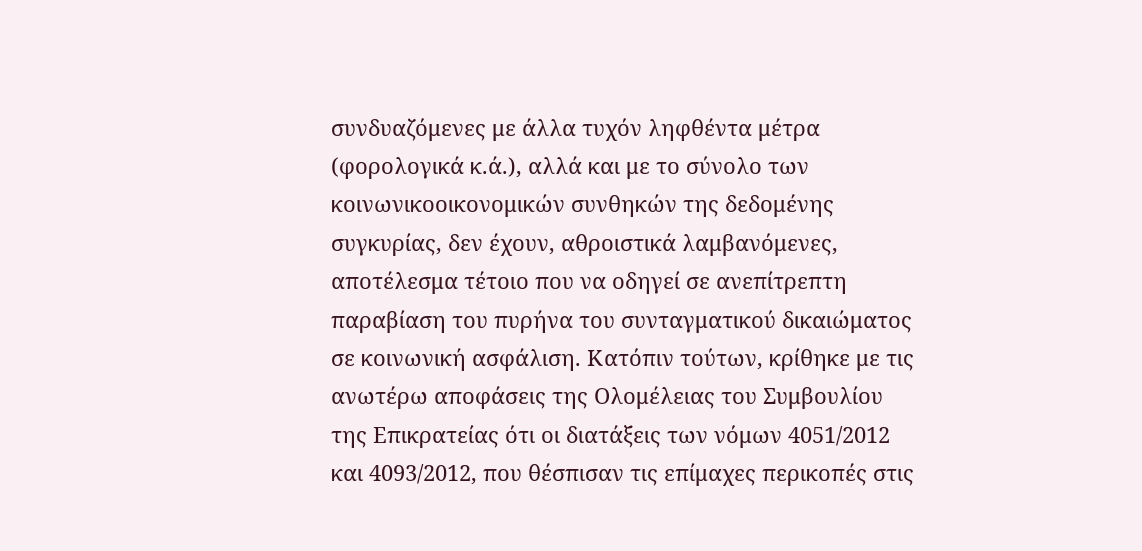συνδυαζόμενες με άλλα τυχόν ληφθέντα μέτρα (φορολογικά κ.ά.), αλλά και με το σύνολο των κοινωνικοοικονομικών συνθηκών της δεδομένης συγκυρίας, δεν έχουν, αθροιστικά λαμβανόμενες, αποτέλεσμα τέτοιο που να οδηγεί σε ανεπίτρεπτη παραβίαση του πυρήνα του συνταγματικού δικαιώματος σε κοινωνική ασφάλιση. Κατόπιν τούτων, κρίθηκε με τις ανωτέρω αποφάσεις της Ολομέλειας του Συμβουλίου της Επικρατείας ότι οι διατάξεις των νόμων 4051/2012 και 4093/2012, που θέσπισαν τις επίμαχες περικοπές στις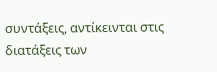συντάξεις, αντίκεινται στις διατάξεις των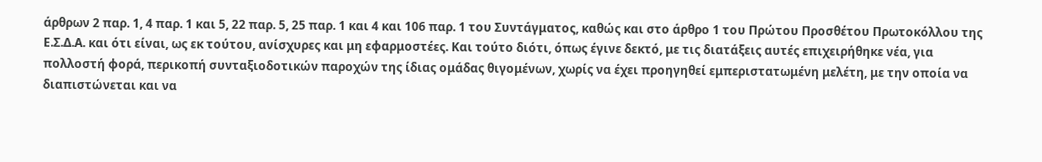άρθρων 2 παρ. 1, 4 παρ. 1 και 5, 22 παρ. 5, 25 παρ. 1 και 4 και 106 παρ. 1 του Συντάγματος, καθώς και στο άρθρο 1 του Πρώτου Προσθέτου Πρωτοκόλλου της Ε.Σ.Δ.Α. και ότι είναι, ως εκ τούτου, ανίσχυρες και μη εφαρμοστέες. Και τούτο διότι, όπως έγινε δεκτό, με τις διατάξεις αυτές επιχειρήθηκε νέα, για πολλοστή φορά, περικοπή συνταξιοδοτικών παροχών της ίδιας ομάδας θιγομένων, χωρίς να έχει προηγηθεί εμπεριστατωμένη μελέτη, με την οποία να διαπιστώνεται και να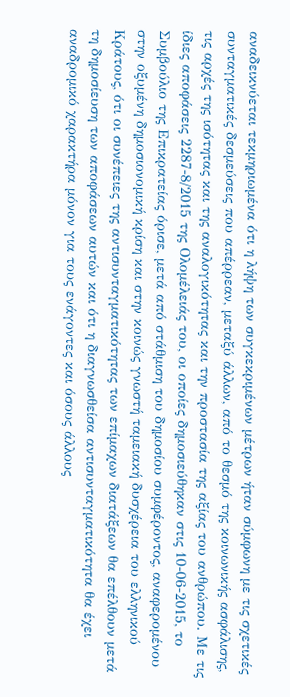αναδεικνύεται τεκμηριωμένα ότι η λήψη των συγκεκριμένων μέτρων ήταν σύμφωνη με τις σχετικές συνταγματικές δεσμεύσεις που απέρρεαν, μεταξύ άλλων, από το θεσμό της κοινωνικής ασφάλισης, τις αρχές της ισότητας και της αναλογικότητας και την προστασία της αξίας του ανθρώπου. Με τις ίδιες αποφάσεις 2287-8/2015 της Ολομέλειάς του, οι οποίες δημοσιεύθηκαν στις 10-06-2015, το Συμβούλιο της Επικρατείας όρισε, μετά από στάθμιση του δημοσίου συμφέροντος, αναφερομένου στην οξυμένη δημοσιονομική κρίση και στην κοινώς γνωστή ταμειακή δυσχέρεια του ελληνικού Κράτους, ότι οι συνέπειες της αντισυνταγματικότητας των επίμαχων διατάξεων θα επέλθουν μετά τη δημοσίευση των αποφάσεων αυτών και ότι η διαγνωσθείσα αντισυνταγματικότητα θα έχει αναδρομικό χαρακτήρα μόνον για τους ενάγοντες και όσους άλλους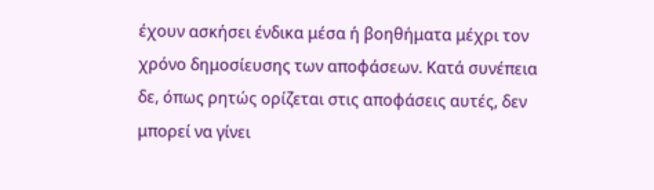έχουν ασκήσει ένδικα μέσα ή βοηθήματα μέχρι τον χρόνο δημοσίευσης των αποφάσεων. Κατά συνέπεια δε, όπως ρητώς ορίζεται στις αποφάσεις αυτές, δεν μπορεί να γίνει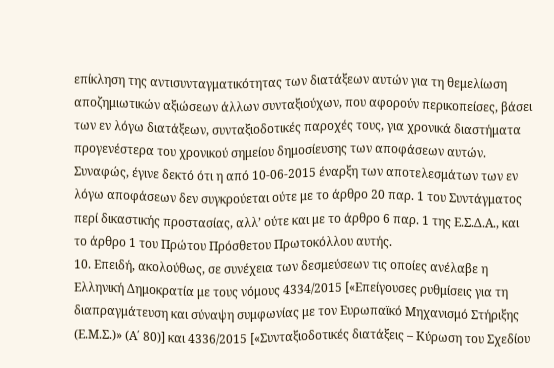επίκληση της αντισυνταγματικότητας των διατάξεων αυτών για τη θεμελίωση αποζημιωτικών αξιώσεων άλλων συνταξιούχων, που αφορούν περικοπείσες, βάσει των εν λόγω διατάξεων, συνταξιοδοτικές παροχές τους, για χρονικά διαστήματα προγενέστερα του χρονικού σημείου δημοσίευσης των αποφάσεων αυτών. Συναφώς, έγινε δεκτό ότι η από 10-06-2015 έναρξη των αποτελεσμάτων των εν λόγω αποφάσεων δεν συγκρούεται ούτε με το άρθρο 20 παρ. 1 του Συντάγματος περί δικαστικής προστασίας, αλλ’ ούτε και με το άρθρο 6 παρ. 1 της Ε.Σ.Δ.Α., και το άρθρο 1 του Πρώτου Πρόσθετου Πρωτοκόλλου αυτής.
10. Επειδή, ακολούθως, σε συνέχεια των δεσμεύσεων τις οποίες ανέλαβε η Ελληνική Δημοκρατία με τους νόμους 4334/2015 [«Επείγουσες ρυθμίσεις για τη διαπραγμάτευση και σύναψη συμφωνίας με τον Ευρωπαϊκό Μηχανισμό Στήριξης (Ε.Μ.Σ.)» (Α΄ 80)] και 4336/2015 [«Συνταξιοδοτικές διατάξεις – Κύρωση του Σχεδίου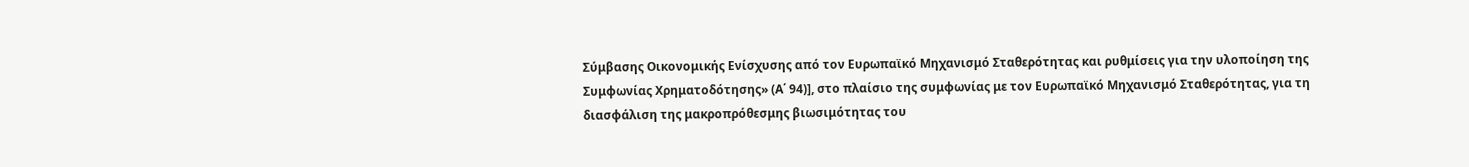Σύμβασης Οικονομικής Ενίσχυσης από τον Ευρωπαϊκό Μηχανισμό Σταθερότητας και ρυθμίσεις για την υλοποίηση της Συμφωνίας Χρηματοδότησης» (Α΄ 94)], στο πλαίσιο της συμφωνίας με τον Ευρωπαϊκό Μηχανισμό Σταθερότητας, για τη διασφάλιση της μακροπρόθεσμης βιωσιμότητας του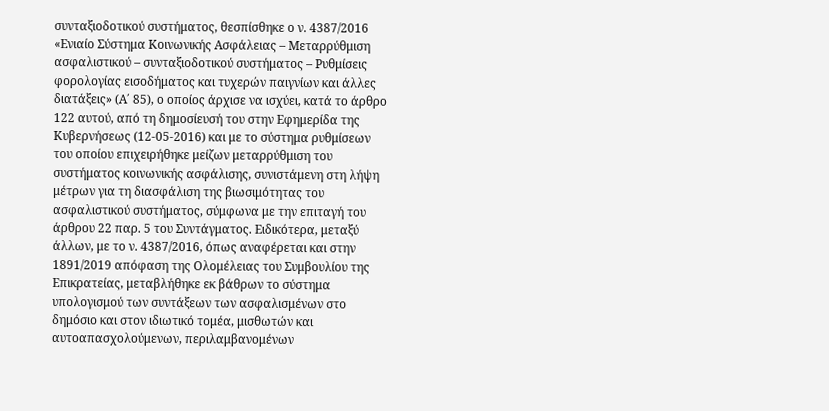συνταξιοδοτικού συστήματος, θεσπίσθηκε ο ν. 4387/2016 «Ενιαίο Σύστημα Κοινωνικής Ασφάλειας – Μεταρρύθμιση ασφαλιστικού – συνταξιοδοτικού συστήματος – Ρυθμίσεις φορολογίας εισοδήματος και τυχερών παιγνίων και άλλες διατάξεις» (Α΄ 85), ο οποίος άρχισε να ισχύει, κατά το άρθρο 122 αυτού, από τη δημοσίευσή του στην Εφημερίδα της Κυβερνήσεως (12-05-2016) και με το σύστημα ρυθμίσεων του οποίου επιχειρήθηκε μείζων μεταρρύθμιση του συστήματος κοινωνικής ασφάλισης, συνιστάμενη στη λήψη μέτρων για τη διασφάλιση της βιωσιμότητας του ασφαλιστικού συστήματος, σύμφωνα με την επιταγή του άρθρου 22 παρ. 5 του Συντάγματος. Ειδικότερα, μεταξύ άλλων, με το ν. 4387/2016, όπως αναφέρεται και στην 1891/2019 απόφαση της Ολομέλειας του Συμβουλίου της Επικρατείας, μεταβλήθηκε εκ βάθρων το σύστημα υπολογισμού των συντάξεων των ασφαλισμένων στο δημόσιο και στον ιδιωτικό τομέα, μισθωτών και αυτοαπασχολούμενων, περιλαμβανομένων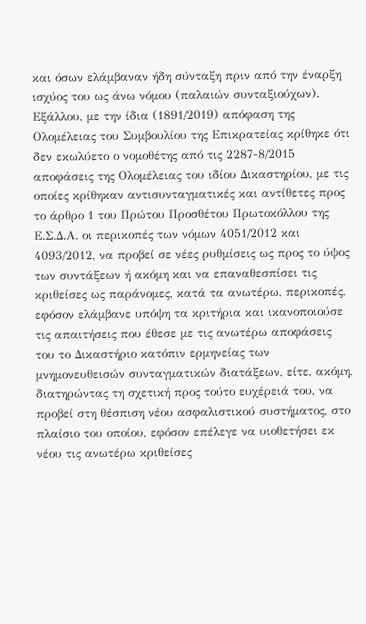και όσων ελάμβαναν ήδη σύνταξη πριν από την έναρξη ισχύος του ως άνω νόμου (παλαιών συνταξιούχων). Εξάλλου, με την ίδια (1891/2019) απόφαση της Ολομέλειας του Συμβουλίου της Επικρατείας κρίθηκε ότι δεν εκωλύετο ο νομοθέτης από τις 2287-8/2015 αποφάσεις της Ολομέλειας του ιδίου Δικαστηρίου, με τις οποίες κρίθηκαν αντισυνταγματικές και αντίθετες προς το άρθρο 1 του Πρώτου Προσθέτου Πρωτοκόλλου της Ε.Σ.Δ.Α. οι περικοπές των νόμων 4051/2012 και 4093/2012, να προβεί σε νέες ρυθμίσεις ως προς το ύψος των συντάξεων ή ακόμη και να επαναθεσπίσει τις κριθείσες ως παράνομες, κατά τα ανωτέρω, περικοπές, εφόσον ελάμβανε υπόψη τα κριτήρια και ικανοποιούσε τις απαιτήσεις που έθεσε με τις ανωτέρω αποφάσεις του το Δικαστήριο κατόπιν ερμηνείας των μνημονευθεισών συνταγματικών διατάξεων, είτε, ακόμη, διατηρώντας τη σχετική προς τούτο ευχέρειά του, να προβεί στη θέσπιση νέου ασφαλιστικού συστήματος, στο πλαίσιο του οποίου, εφόσον επέλεγε να υιοθετήσει εκ νέου τις ανωτέρω κριθείσες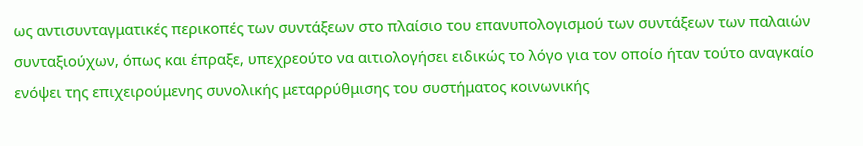ως αντισυνταγματικές περικοπές των συντάξεων στο πλαίσιο του επανυπολογισμού των συντάξεων των παλαιών συνταξιούχων, όπως και έπραξε, υπεχρεούτο να αιτιολογήσει ειδικώς το λόγο για τον οποίο ήταν τούτο αναγκαίο ενόψει της επιχειρούμενης συνολικής μεταρρύθμισης του συστήματος κοινωνικής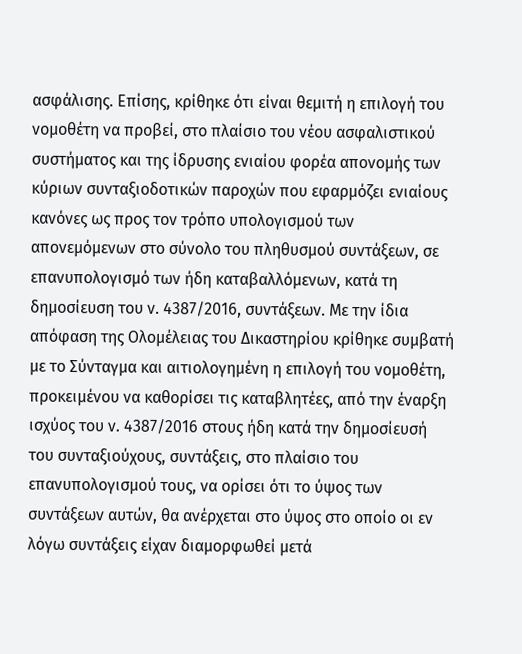ασφάλισης. Επίσης, κρίθηκε ότι είναι θεμιτή η επιλογή του νομοθέτη να προβεί, στο πλαίσιο του νέου ασφαλιστικού συστήματος και της ίδρυσης ενιαίου φορέα απονομής των κύριων συνταξιοδοτικών παροχών που εφαρμόζει ενιαίους κανόνες ως προς τον τρόπο υπολογισμού των απονεμόμενων στο σύνολο του πληθυσμού συντάξεων, σε επανυπολογισμό των ήδη καταβαλλόμενων, κατά τη δημοσίευση του ν. 4387/2016, συντάξεων. Με την ίδια απόφαση της Ολομέλειας του Δικαστηρίου κρίθηκε συμβατή με το Σύνταγμα και αιτιολογημένη η επιλογή του νομοθέτη, προκειμένου να καθορίσει τις καταβλητέες, από την έναρξη ισχύος του ν. 4387/2016 στους ήδη κατά την δημοσίευσή του συνταξιούχους, συντάξεις, στο πλαίσιο του επανυπολογισμού τους, να ορίσει ότι το ύψος των συντάξεων αυτών, θα ανέρχεται στο ύψος στο οποίο οι εν λόγω συντάξεις είχαν διαμορφωθεί μετά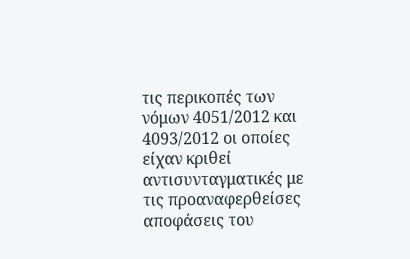τις περικοπές των νόμων 4051/2012 και 4093/2012 οι οποίες είχαν κριθεί αντισυνταγματικές με τις προαναφερθείσες αποφάσεις του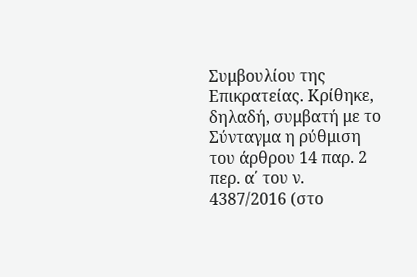Συμβουλίου της Επικρατείας. Κρίθηκε, δηλαδή, συμβατή με το Σύνταγμα η ρύθμιση του άρθρου 14 παρ. 2 περ. α΄ του ν. 4387/2016 (στο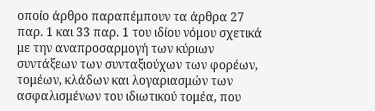οποίο άρθρο παραπέμπουν τα άρθρα 27 παρ. 1 και 33 παρ. 1 του ιδίου νόμου σχετικά με την αναπροσαρμογή των κύριων συντάξεων των συνταξιούχων των φορέων, τομέων, κλάδων και λογαριασμών των ασφαλισμένων του ιδιωτικού τομέα, που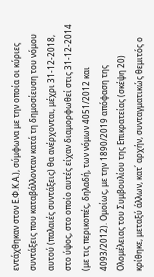εντάχθηκαν στον Ε.Φ.Κ.Α.), σύμφωνα με την οποία οι κύριες συντάξεις που καταβάλλονταν κατά τη δημοσίευση του νόμου αυτού (παλαιές συντάξεις) θα ανέρχονται, μέχρι 31-12-2018, στο ύψος, στο οποίο αυτές είχαν διαμορφωθεί στις 31-12-2014 (με τις περικοπές, δηλαδή, των νόμων 4051/2012 και 4093/2012). Ομοίως, με την 1890/2019 απόφαση της Ολομέλειας του Συμβουλίου της Επικρατείας (σκέψη 20) κρίθηκε, μεταξύ άλλων, κατ΄ αρχήν, συνταγματικώς θεμιτός ο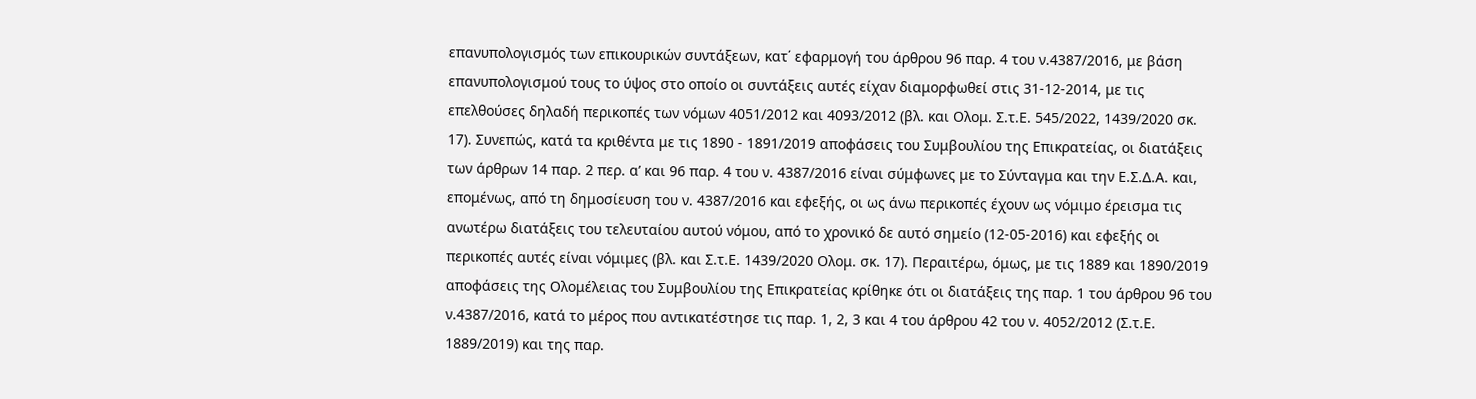επανυπολογισμός των επικουρικών συντάξεων, κατ΄ εφαρμογή του άρθρου 96 παρ. 4 του ν.4387/2016, με βάση επανυπολογισμού τους το ύψος στο οποίο οι συντάξεις αυτές είχαν διαμορφωθεί στις 31-12-2014, με τις επελθούσες δηλαδή περικοπές των νόμων 4051/2012 και 4093/2012 (βλ. και Ολομ. Σ.τ.Ε. 545/2022, 1439/2020 σκ. 17). Συνεπώς, κατά τα κριθέντα με τις 1890 - 1891/2019 αποφάσεις του Συμβουλίου της Επικρατείας, οι διατάξεις των άρθρων 14 παρ. 2 περ. α’ και 96 παρ. 4 του ν. 4387/2016 είναι σύμφωνες με το Σύνταγμα και την Ε.Σ.Δ.Α. και, επομένως, από τη δημοσίευση του ν. 4387/2016 και εφεξής, οι ως άνω περικοπές έχουν ως νόμιμο έρεισμα τις ανωτέρω διατάξεις του τελευταίου αυτού νόμου, από το χρονικό δε αυτό σημείο (12-05-2016) και εφεξής οι περικοπές αυτές είναι νόμιμες (βλ. και Σ.τ.Ε. 1439/2020 Ολομ. σκ. 17). Περαιτέρω, όμως, με τις 1889 και 1890/2019 αποφάσεις της Ολομέλειας του Συμβουλίου της Επικρατείας κρίθηκε ότι οι διατάξεις της παρ. 1 του άρθρου 96 του ν.4387/2016, κατά το μέρος που αντικατέστησε τις παρ. 1, 2, 3 και 4 του άρθρου 42 του ν. 4052/2012 (Σ.τ.Ε. 1889/2019) και της παρ.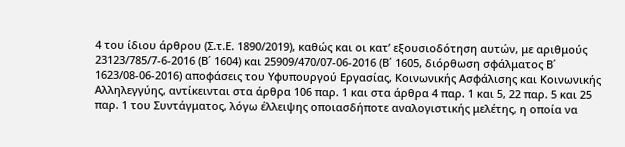4 του ίδιου άρθρου (Σ.τ.Ε. 1890/2019), καθώς και οι κατ’ εξουσιοδότηση αυτών, με αριθμούς 23123/785/7-6-2016 (Β΄ 1604) και 25909/470/07-06-2016 (Β΄ 1605, διόρθωση σφάλματος Β΄ 1623/08-06-2016) αποφάσεις του Υφυπουργού Εργασίας, Κοινωνικής Ασφάλισης και Κοινωνικής Αλληλεγγύης, αντίκεινται στα άρθρα 106 παρ. 1 και στα άρθρα 4 παρ. 1 και 5, 22 παρ. 5 και 25 παρ. 1 του Συντάγματος, λόγω έλλειψης οποιασδήποτε αναλογιστικής μελέτης, η οποία να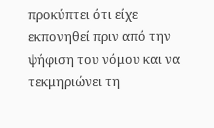προκύπτει ότι είχε εκπονηθεί πριν από την ψήφιση του νόμου και να τεκμηριώνει τη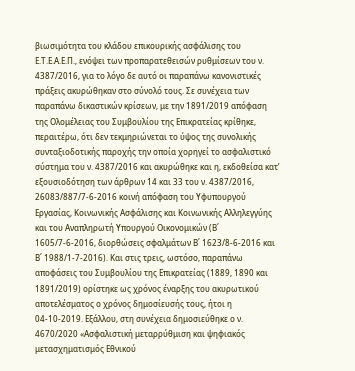βιωσιμότητα του κλάδου επικουρικής ασφάλισης του Ε.Τ.Ε.Α.Ε.Π., ενόψει των προπαρατεθεισών ρυθμίσεων του ν. 4387/2016, για το λόγο δε αυτό οι παραπάνω κανονιστικές πράξεις ακυρώθηκαν στο σύνολό τους. Σε συνέχεια των παραπάνω δικαστικών κρίσεων, με την 1891/2019 απόφαση της Ολομέλειας του Συμβουλίου της Επικρατείας κρίθηκε, περαιτέρω, ότι δεν τεκμηριώνεται το ύψος της συνολικής συνταξιοδοτικής παροχής την οποία χορηγεί το ασφαλιστικό σύστημα του ν. 4387/2016 και ακυρώθηκε και η, εκδοθείσα κατ’ εξουσιοδότηση των άρθρων 14 και 33 του ν. 4387/2016, 26083/887/7-6-2016 κοινή απόφαση του Υφυπουργού Εργασίας, Κοινωνικής Ασφάλισης και Κοινωνικής Αλληλεγγύης και του Αναπληρωτή Υπουργού Οικονομικών (Β΄ 1605/7-6-2016, διορθώσεις σφαλμάτων Β΄ 1623/8-6-2016 και Β΄ 1988/1-7-2016). Και στις τρεις, ωστόσο, παραπάνω αποφάσεις του Συμβουλίου της Επικρατείας (1889, 1890 και 1891/2019) ορίστηκε ως χρόνος έναρξης του ακυρωτικού αποτελέσματος ο χρόνος δημοσίευσής τους, ήτοι η 04-10-2019. Εξάλλου, στη συνέχεια δημοσιεύθηκε ο ν. 4670/2020 «Ασφαλιστική μεταρρύθμιση και ψηφιακός μετασχηματισμός Εθνικού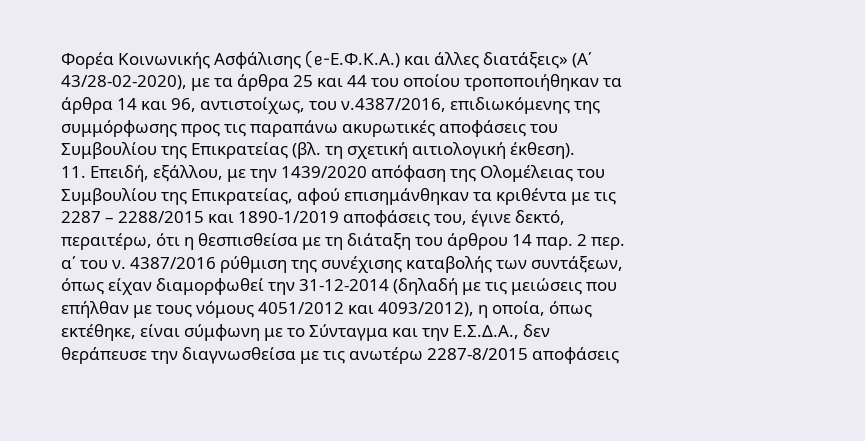Φορέα Κοινωνικής Ασφάλισης (e-Ε.Φ.Κ.Α.) και άλλες διατάξεις» (Α΄ 43/28-02-2020), με τα άρθρα 25 και 44 του οποίου τροποποιήθηκαν τα άρθρα 14 και 96, αντιστοίχως, του ν.4387/2016, επιδιωκόμενης της συμμόρφωσης προς τις παραπάνω ακυρωτικές αποφάσεις του Συμβουλίου της Επικρατείας (βλ. τη σχετική αιτιολογική έκθεση).
11. Επειδή, εξάλλου, με την 1439/2020 απόφαση της Ολομέλειας του Συμβουλίου της Επικρατείας, αφού επισημάνθηκαν τα κριθέντα με τις 2287 – 2288/2015 και 1890-1/2019 αποφάσεις του, έγινε δεκτό, περαιτέρω, ότι η θεσπισθείσα με τη διάταξη του άρθρου 14 παρ. 2 περ. α΄ του ν. 4387/2016 ρύθμιση της συνέχισης καταβολής των συντάξεων, όπως είχαν διαμορφωθεί την 31-12-2014 (δηλαδή με τις μειώσεις που επήλθαν με τους νόμους 4051/2012 και 4093/2012), η οποία, όπως εκτέθηκε, είναι σύμφωνη με το Σύνταγμα και την Ε.Σ.Δ.Α., δεν θεράπευσε την διαγνωσθείσα με τις ανωτέρω 2287-8/2015 αποφάσεις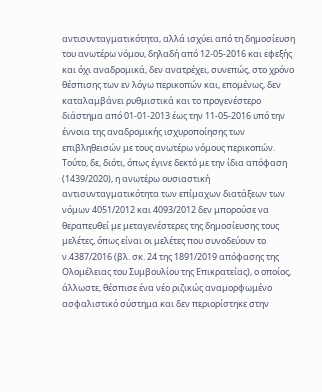αντισυνταγματικότητα, αλλά ισχύει από τη δημοσίευση του ανωτέρω νόμου, δηλαδή από 12-05-2016 και εφεξής και όχι αναδρομικά, δεν ανατρέχει, συνεπώς, στο χρόνο θέσπισης των εν λόγω περικοπών και, επομένως, δεν καταλαμβάνει ρυθμιστικά και το προγενέστερο διάστημα από 01-01-2013 έως την 11-05-2016 υπό την έννοια της αναδρομικής ισχυροποίησης των επιβληθεισών με τους ανωτέρω νόμους περικοπών. Τούτο, δε, διότι, όπως έγινε δεκτό με την ίδια απόφαση (1439/2020), η ανωτέρω ουσιαστική αντισυνταγματικότητα των επίμαχων διατάξεων των νόμων 4051/2012 και 4093/2012 δεν μπορούσε να θεραπευθεί με μεταγενέστερες της δημοσίευσης τους μελέτες, όπως είναι οι μελέτες που συνοδεύουν το ν.4387/2016 (βλ. σκ. 24 της 1891/2019 απόφασης της Ολομέλειας του Συμβουλίου της Επικρατείας), ο οποίος, άλλωστε, θέσπισε ένα νέο ριζικώς αναμορφωμένο ασφαλιστικό σύστημα και δεν περιορίστηκε στην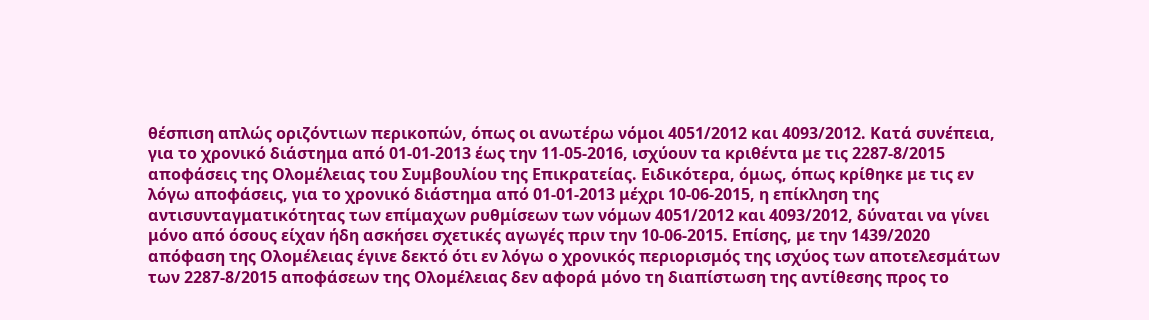θέσπιση απλώς οριζόντιων περικοπών, όπως οι ανωτέρω νόμοι 4051/2012 και 4093/2012. Κατά συνέπεια, για το χρονικό διάστημα από 01-01-2013 έως την 11-05-2016, ισχύουν τα κριθέντα με τις 2287-8/2015 αποφάσεις της Ολομέλειας του Συμβουλίου της Επικρατείας. Ειδικότερα, όμως, όπως κρίθηκε με τις εν λόγω αποφάσεις, για το χρονικό διάστημα από 01-01-2013 μέχρι 10-06-2015, η επίκληση της αντισυνταγματικότητας των επίμαχων ρυθμίσεων των νόμων 4051/2012 και 4093/2012, δύναται να γίνει μόνο από όσους είχαν ήδη ασκήσει σχετικές αγωγές πριν την 10-06-2015. Επίσης, με την 1439/2020 απόφαση της Ολομέλειας έγινε δεκτό ότι εν λόγω ο χρονικός περιορισμός της ισχύος των αποτελεσμάτων των 2287-8/2015 αποφάσεων της Ολομέλειας δεν αφορά μόνο τη διαπίστωση της αντίθεσης προς το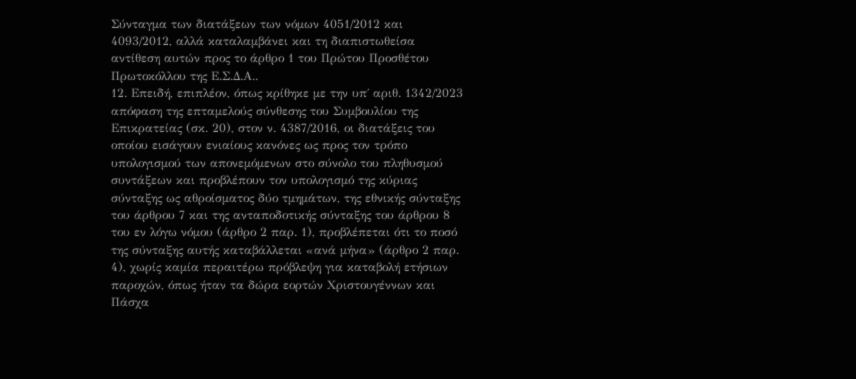Σύνταγμα των διατάξεων των νόμων 4051/2012 και 4093/2012, αλλά καταλαμβάνει και τη διαπιστωθείσα αντίθεση αυτών προς το άρθρο 1 του Πρώτου Προσθέτου Πρωτοκόλλου της Ε.Σ.Δ.Α..
12. Επειδή, επιπλέον, όπως κρίθηκε με την υπ΄ αριθ. 1342/2023 απόφαση της επταμελούς σύνθεσης του Συμβουλίου της Επικρατείας (σκ. 20), στον ν. 4387/2016, οι διατάξεις του οποίου εισάγουν ενιαίους κανόνες ως προς τον τρόπο υπολογισμού των απονεμόμενων στο σύνολο του πληθυσμού συντάξεων και προβλέπουν τον υπολογισμό της κύριας σύνταξης ως αθροίσματος δύο τμημάτων, της εθνικής σύνταξης του άρθρου 7 και της ανταποδοτικής σύνταξης του άρθρου 8 του εν λόγω νόμου (άρθρο 2 παρ. 1), προβλέπεται ότι το ποσό της σύνταξης αυτής καταβάλλεται «ανά μήνα» (άρθρο 2 παρ. 4), χωρίς καμία περαιτέρω πρόβλεψη για καταβολή ετήσιων παροχών, όπως ήταν τα δώρα εορτών Χριστουγέννων και Πάσχα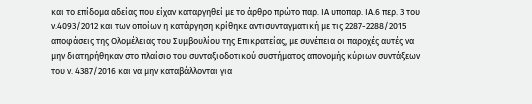και το επίδομα αδείας που είχαν καταργηθεί με το άρθρο πρώτο παρ. ΙΑ υποπαρ. ΙΑ.6 περ. 3 του ν.4093/2012 και των οποίων η κατάργηση κρίθηκε αντισυνταγματική με τις 2287-2288/2015 αποφάσεις της Ολομέλειας του Συμβουλίου της Επικρατείας, με συνέπεια οι παροχές αυτές να μην διατηρήθηκαν στο πλαίσιο του συνταξιοδοτικού συστήματος απονομής κύριων συντάξεων του ν. 4387/2016 και να μην καταβάλλονται για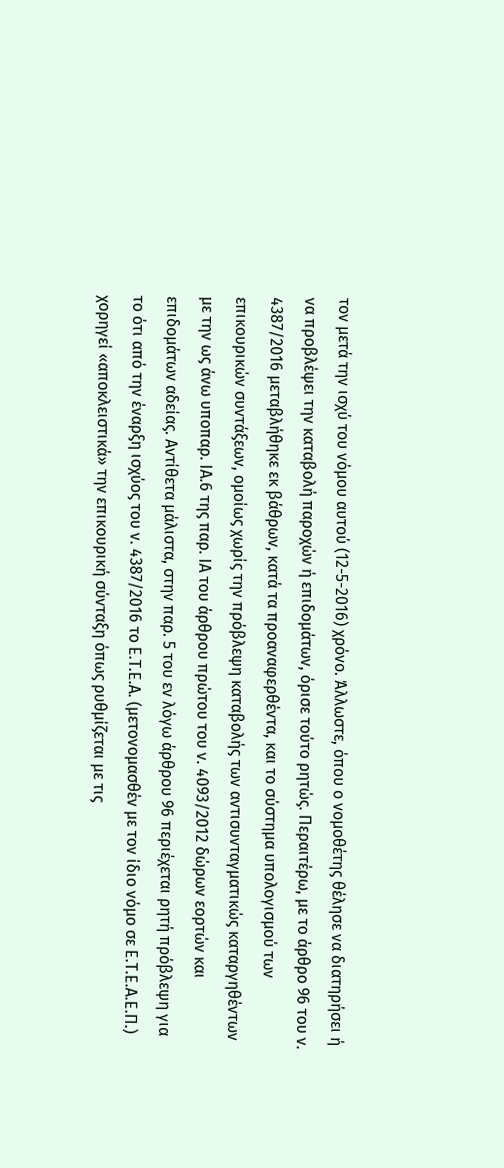τον μετά την ισχύ του νόμου αυτού (12-5-2016) χρόνο. Άλλωστε, όπου ο νομοθέτης θέλησε να διατηρήσει ή να προβλέψει την καταβολή παροχών ή επιδομάτων, όρισε τούτο ρητώς. Περαιτέρω, με το άρθρο 96 του ν. 4387/2016 μεταβλήθηκε εκ βάθρων, κατά τα προαναφερθέντα, και το σύστημα υπολογισμού των επικουρικών συντάξεων, ομοίως χωρίς την πρόβλεψη καταβολής των αντισυνταγματικώς καταργηθέντων με την ως άνω υποπαρ. ΙΑ.6 της παρ. ΙΑ του άρθρου πρώτου του ν. 4093/2012 δώρων εορτών και επιδομάτων αδείας. Αντίθετα μάλιστα, στην παρ. 5 του εν λόγω άρθρου 96 περιέχεται ρητή πρόβλεψη για το ότι από την έναρξη ισχύος του ν. 4387/2016 το Ε.Τ.Ε.Α. (μετονομασθέν με τον ίδιο νόμο σε Ε.Τ.Ε.Α.Ε.Π.) χορηγεί «αποκλειστικά» την επικουρική σύνταξη όπως ρυθμίζεται με τις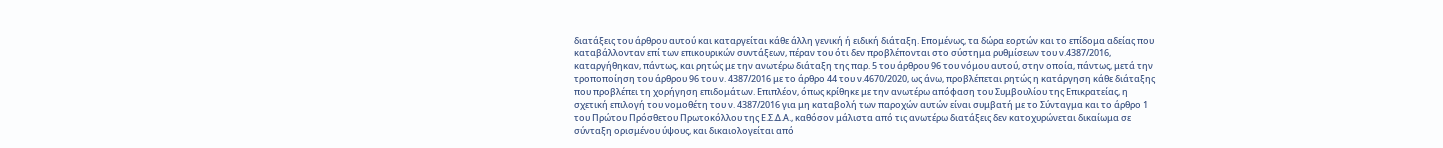διατάξεις του άρθρου αυτού και καταργείται κάθε άλλη γενική ή ειδική διάταξη. Επομένως, τα δώρα εορτών και το επίδομα αδείας που καταβάλλονταν επί των επικουρικών συντάξεων, πέραν του ότι δεν προβλέπονται στο σύστημα ρυθμίσεων του ν.4387/2016, καταργήθηκαν, πάντως, και ρητώς με την ανωτέρω διάταξη της παρ. 5 του άρθρου 96 του νόμου αυτού, στην οποία, πάντως, μετά την τροποποίηση του άρθρου 96 του ν. 4387/2016 με το άρθρο 44 του ν.4670/2020, ως άνω, προβλέπεται ρητώς η κατάργηση κάθε διάταξης που προβλέπει τη χορήγηση επιδομάτων. Επιπλέον, όπως κρίθηκε με την ανωτέρω απόφαση του Συμβουλίου της Επικρατείας, η σχετική επιλογή του νομοθέτη του ν. 4387/2016 για μη καταβολή των παροχών αυτών είναι συμβατή με το Σύνταγμα και το άρθρο 1 του Πρώτου Πρόσθετου Πρωτοκόλλου της Ε.Σ.Δ.Α., καθόσον μάλιστα από τις ανωτέρω διατάξεις δεν κατοχυρώνεται δικαίωμα σε σύνταξη ορισμένου ύψους, και δικαιολογείται από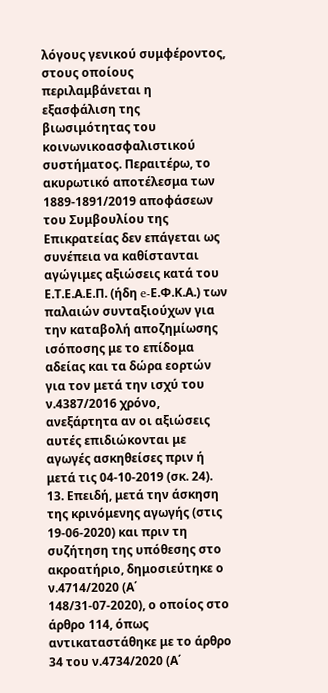λόγους γενικού συμφέροντος, στους οποίους περιλαμβάνεται η εξασφάλιση της βιωσιμότητας του κοινωνικοασφαλιστικού συστήματος. Περαιτέρω, το ακυρωτικό αποτέλεσμα των 1889-1891/2019 αποφάσεων του Συμβουλίου της Επικρατείας δεν επάγεται ως συνέπεια να καθίστανται αγώγιμες αξιώσεις κατά του Ε.Τ.Ε.Α.Ε.Π. (ήδη e-Ε.Φ.Κ.Α.) των παλαιών συνταξιούχων για την καταβολή αποζημίωσης ισόποσης με το επίδομα αδείας και τα δώρα εορτών για τον μετά την ισχύ του ν.4387/2016 χρόνο, ανεξάρτητα αν οι αξιώσεις αυτές επιδιώκονται με αγωγές ασκηθείσες πριν ή μετά τις 04-10-2019 (σκ. 24).
13. Επειδή, μετά την άσκηση της κρινόμενης αγωγής (στις 19-06-2020) και πριν τη συζήτηση της υπόθεσης στο ακροατήριο, δημοσιεύτηκε ο ν.4714/2020 (Α΄ 148/31-07-2020), ο οποίος στο άρθρο 114, όπως αντικαταστάθηκε με το άρθρο 34 του ν.4734/2020 (Α΄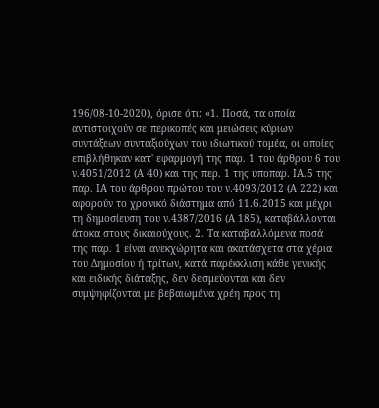196/08-10-2020), όρισε ότι: «1. Ποσά, τα οποία αντιστοιχούν σε περικοπές και μειώσεις κύριων συντάξεων συνταξιούχων του ιδιωτικού τομέα, οι οποίες επιβλήθηκαν κατ' εφαρμογή της παρ. 1 του άρθρου 6 του ν.4051/2012 (Α 40) και της περ. 1 της υποπαρ. ΙΑ.5 της παρ. ΙΑ του άρθρου πρώτου του ν.4093/2012 (Α 222) και αφορούν το χρονικό διάστημα από 11.6.2015 και μέχρι τη δημοσίευση του ν.4387/2016 (Α 185), καταβάλλονται άτοκα στους δικαιούχους. 2. Τα καταβαλλόμενα ποσά της παρ. 1 είναι ανεκχώρητα και ακατάσχετα στα χέρια του Δημοσίου ή τρίτων, κατά παρέκκλιση κάθε γενικής και ειδικής διάταξης, δεν δεσμεύονται και δεν συμψηφίζονται με βεβαιωμένα χρέη προς τη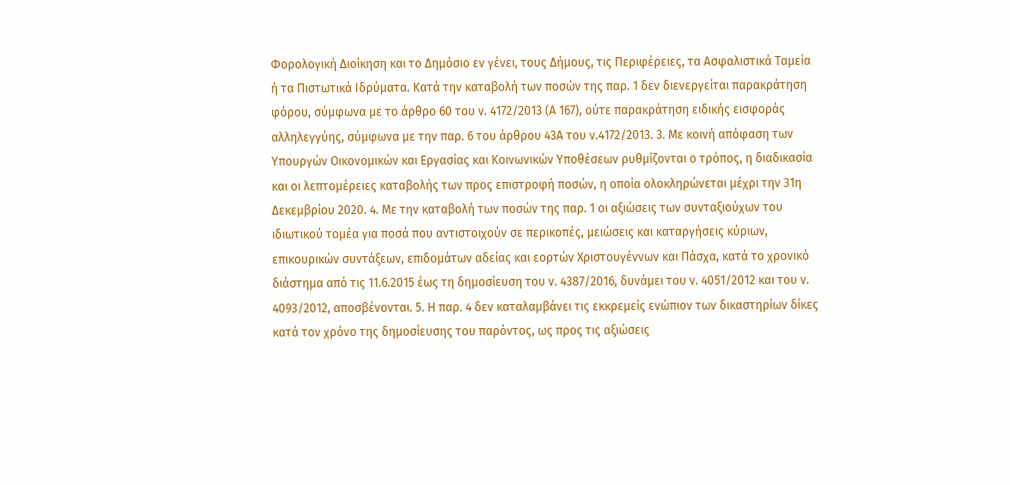Φορολογική Διοίκηση και το Δημόσιο εν γένει, τους Δήμους, τις Περιφέρειες, τα Ασφαλιστικά Ταμεία ή τα Πιστωτικά Ιδρύματα. Κατά την καταβολή των ποσών της παρ. 1 δεν διενεργείται παρακράτηση φόρου, σύμφωνα με το άρθρο 60 του ν. 4172/2013 (Α 167), ούτε παρακράτηση ειδικής εισφοράς αλληλεγγύης, σύμφωνα με την παρ. 6 του άρθρου 43Α του ν.4172/2013. 3. Με κοινή απόφαση των Υπουργών Οικονομικών και Εργασίας και Κοινωνικών Υποθέσεων ρυθμίζονται ο τρόπος, η διαδικασία και οι λεπτομέρειες καταβολής των προς επιστροφή ποσών, η οποία ολοκληρώνεται μέχρι την 31η Δεκεμβρίου 2020. 4. Με την καταβολή των ποσών της παρ. 1 οι αξιώσεις των συνταξιούχων του ιδιωτικού τομέα για ποσά που αντιστοιχούν σε περικοπές, μειώσεις και καταργήσεις κύριων, επικουρικών συντάξεων, επιδομάτων αδείας και εορτών Χριστουγέννων και Πάσχα, κατά το χρονικό διάστημα από τις 11.6.2015 έως τη δημοσίευση του ν. 4387/2016, δυνάμει του ν. 4051/2012 και του ν. 4093/2012, αποσβένονται. 5. Η παρ. 4 δεν καταλαμβάνει τις εκκρεμείς ενώπιον των δικαστηρίων δίκες κατά τον χρόνο της δημοσίευσης του παρόντος, ως προς τις αξιώσεις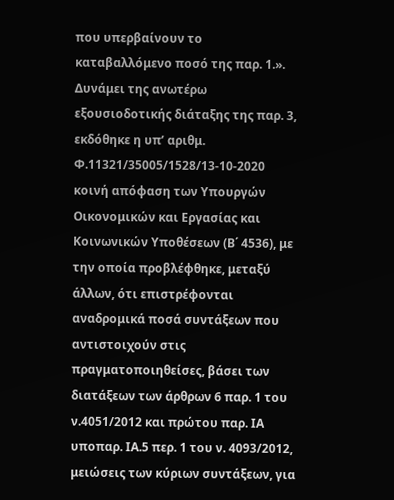που υπερβαίνουν το καταβαλλόμενο ποσό της παρ. 1.». Δυνάμει της ανωτέρω εξουσιοδοτικής διάταξης της παρ. 3, εκδόθηκε η υπ’ αριθμ. Φ.11321/35005/1528/13-10-2020 κοινή απόφαση των Υπουργών Οικονομικών και Εργασίας και Κοινωνικών Υποθέσεων (Β΄ 4536), με την οποία προβλέφθηκε, μεταξύ άλλων, ότι επιστρέφονται αναδρομικά ποσά συντάξεων που αντιστοιχούν στις πραγματοποιηθείσες, βάσει των διατάξεων των άρθρων 6 παρ. 1 του ν.4051/2012 και πρώτου παρ. ΙΑ υποπαρ. ΙΑ.5 περ. 1 του ν. 4093/2012, μειώσεις των κύριων συντάξεων, για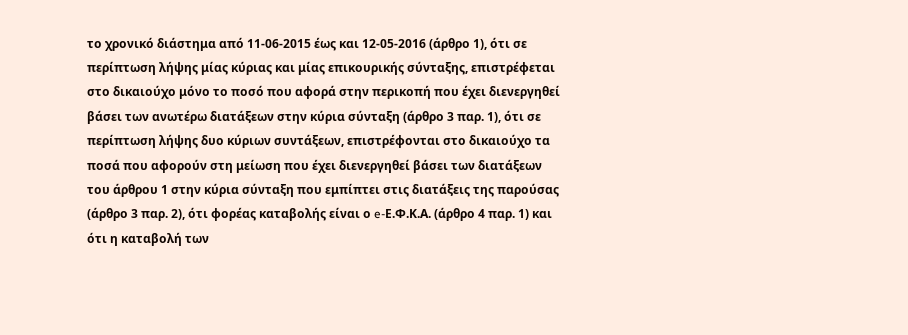το χρονικό διάστημα από 11-06-2015 έως και 12-05-2016 (άρθρο 1), ότι σε περίπτωση λήψης μίας κύριας και μίας επικουρικής σύνταξης, επιστρέφεται στο δικαιούχο μόνο το ποσό που αφορά στην περικοπή που έχει διενεργηθεί βάσει των ανωτέρω διατάξεων στην κύρια σύνταξη (άρθρο 3 παρ. 1), ότι σε περίπτωση λήψης δυο κύριων συντάξεων, επιστρέφονται στο δικαιούχο τα ποσά που αφορούν στη μείωση που έχει διενεργηθεί βάσει των διατάξεων του άρθρου 1 στην κύρια σύνταξη που εμπίπτει στις διατάξεις της παρούσας (άρθρο 3 παρ. 2), ότι φορέας καταβολής είναι ο e-Ε.Φ.Κ.Α. (άρθρο 4 παρ. 1) και ότι η καταβολή των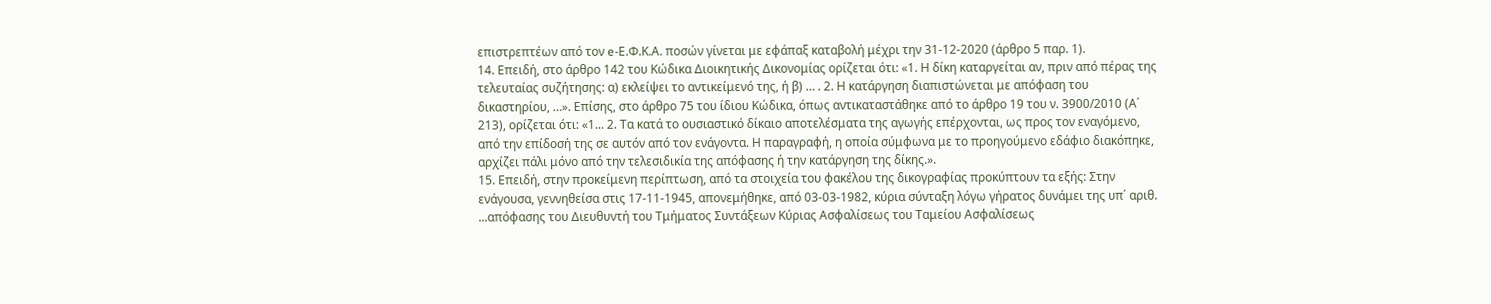επιστρεπτέων από τον e-Ε.Φ.Κ.Α. ποσών γίνεται με εφάπαξ καταβολή μέχρι την 31-12-2020 (άρθρο 5 παρ. 1).
14. Επειδή, στο άρθρο 142 του Κώδικα Διοικητικής Δικονομίας ορίζεται ότι: «1. Η δίκη καταργείται αν, πριν από πέρας της τελευταίας συζήτησης: α) εκλείψει το αντικείμενό της, ή β) … . 2. Η κατάργηση διαπιστώνεται με απόφαση του δικαστηρίου, …». Επίσης, στο άρθρο 75 του ίδιου Κώδικα, όπως αντικαταστάθηκε από το άρθρο 19 του ν. 3900/2010 (Α΄ 213), ορίζεται ότι: «1... 2. Τα κατά το ουσιαστικό δίκαιο αποτελέσματα της αγωγής επέρχονται, ως προς τον εναγόμενο, από την επίδοσή της σε αυτόν από τον ενάγοντα. Η παραγραφή, η οποία σύμφωνα με το προηγούμενο εδάφιο διακόπηκε, αρχίζει πάλι μόνο από την τελεσιδικία της απόφασης ή την κατάργηση της δίκης.».
15. Επειδή, στην προκείμενη περίπτωση, από τα στοιχεία του φακέλου της δικογραφίας προκύπτουν τα εξής: Στην ενάγουσα, γεννηθείσα στις 17-11-1945, απονεμήθηκε, από 03-03-1982, κύρια σύνταξη λόγω γήρατος δυνάμει της υπ΄ αριθ. ...απόφασης του Διευθυντή του Τμήματος Συντάξεων Κύριας Ασφαλίσεως του Ταμείου Ασφαλίσεως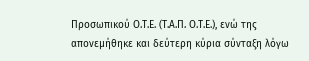Προσωπικού Ο.Τ.Ε. (Τ.Α.Π. Ο.Τ.Ε.), ενώ της απονεμήθηκε και δεύτερη κύρια σύνταξη λόγω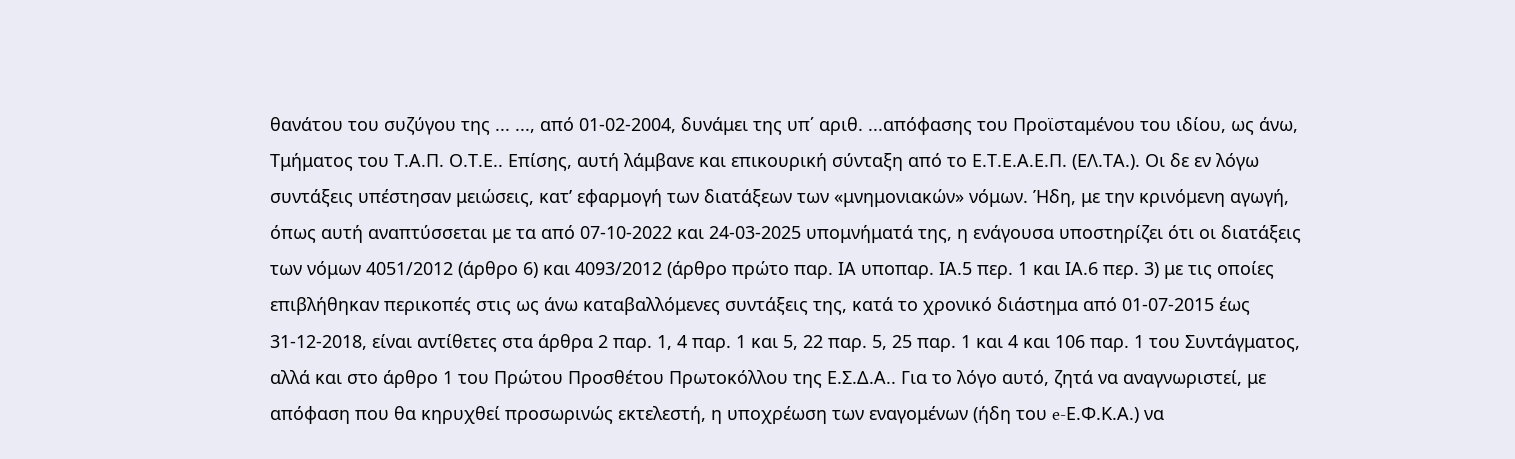θανάτου του συζύγου της ... ..., από 01-02-2004, δυνάμει της υπ΄ αριθ. ...απόφασης του Προϊσταμένου του ιδίου, ως άνω, Τμήματος του Τ.Α.Π. Ο.Τ.Ε.. Επίσης, αυτή λάμβανε και επικουρική σύνταξη από το Ε.Τ.Ε.Α.Ε.Π. (ΕΛ.ΤΑ.). Οι δε εν λόγω συντάξεις υπέστησαν μειώσεις, κατ’ εφαρμογή των διατάξεων των «μνημονιακών» νόμων. Ήδη, με την κρινόμενη αγωγή, όπως αυτή αναπτύσσεται με τα από 07-10-2022 και 24-03-2025 υπομνήματά της, η ενάγουσα υποστηρίζει ότι οι διατάξεις των νόμων 4051/2012 (άρθρο 6) και 4093/2012 (άρθρο πρώτο παρ. ΙΑ υποπαρ. ΙΑ.5 περ. 1 και ΙΑ.6 περ. 3) με τις οποίες επιβλήθηκαν περικοπές στις ως άνω καταβαλλόμενες συντάξεις της, κατά το χρονικό διάστημα από 01-07-2015 έως 31-12-2018, είναι αντίθετες στα άρθρα 2 παρ. 1, 4 παρ. 1 και 5, 22 παρ. 5, 25 παρ. 1 και 4 και 106 παρ. 1 του Συντάγματος, αλλά και στο άρθρο 1 του Πρώτου Προσθέτου Πρωτοκόλλου της Ε.Σ.Δ.Α.. Για το λόγο αυτό, ζητά να αναγνωριστεί, με απόφαση που θα κηρυχθεί προσωρινώς εκτελεστή, η υποχρέωση των εναγομένων (ήδη του e-Ε.Φ.Κ.Α.) να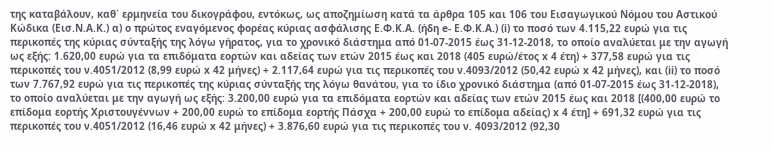της καταβάλουν, καθ΄ ερμηνεία του δικογράφου, εντόκως, ως αποζημίωση κατά τα άρθρα 105 και 106 του Εισαγωγικού Νόμου του Αστικού Κώδικα (Εισ.Ν.Α.Κ.) α) ο πρώτος εναγόμενος φορέας κύριας ασφάλισης Ε.Φ.Κ.Α. (ήδη e- Ε.Φ.Κ.Α.) (i) το ποσό των 4.115,22 ευρώ για τις περικοπές της κύριας σύνταξής της λόγω γήρατος, για το χρονικό διάστημα από 01-07-2015 έως 31-12-2018, το οποίο αναλύεται με την αγωγή ως εξής: 1.620,00 ευρώ για τα επιδόματα εορτών και αδείας των ετών 2015 έως και 2018 (405 ευρώ/έτος x 4 έτη) + 377,58 ευρώ για τις περικοπές του ν.4051/2012 (8,99 ευρώ x 42 μήνες) + 2.117,64 ευρώ για τις περικοπές του ν.4093/2012 (50,42 ευρώ x 42 μήνες), και (ii) το ποσό των 7.767,92 ευρώ για τις περικοπές της κύριας σύνταξής της λόγω θανάτου, για το ίδιο χρονικό διάστημα (από 01-07-2015 έως 31-12-2018), το οποίο αναλύεται με την αγωγή ως εξής: 3.200,00 ευρώ για τα επιδόματα εορτών και αδείας των ετών 2015 έως και 2018 [(400,00 ευρώ το επίδομα εορτής Χριστουγέννων + 200,00 ευρώ το επίδομα εορτής Πάσχα + 200,00 ευρώ το επίδομα αδείας) x 4 έτη] + 691,32 ευρώ για τις περικοπές του ν.4051/2012 (16,46 ευρώ x 42 μήνες) + 3.876,60 ευρώ για τις περικοπές του ν. 4093/2012 (92,30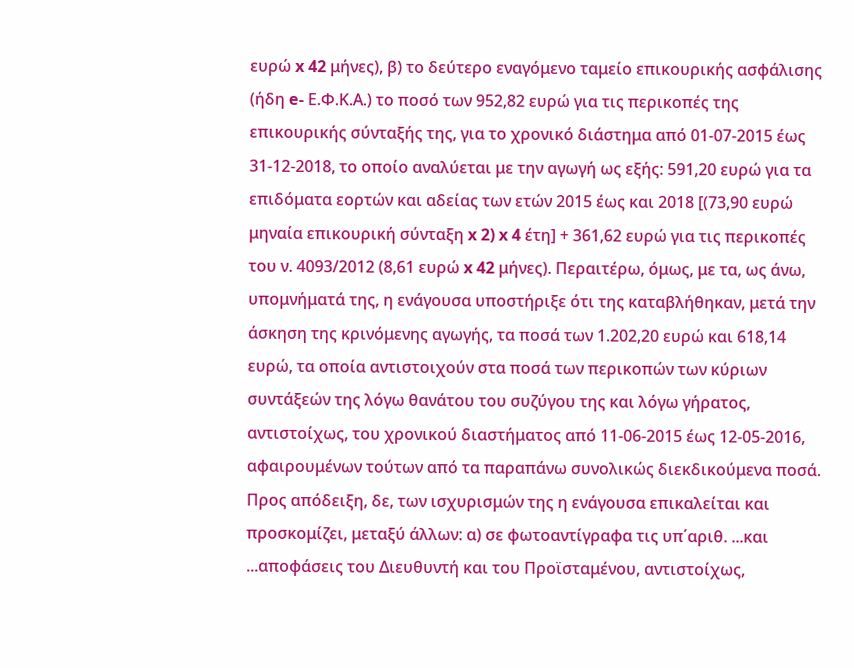ευρώ x 42 μήνες), β) το δεύτερο εναγόμενο ταμείο επικουρικής ασφάλισης (ήδη e- Ε.Φ.Κ.Α.) το ποσό των 952,82 ευρώ για τις περικοπές της επικουρικής σύνταξής της, για το χρονικό διάστημα από 01-07-2015 έως 31-12-2018, το οποίο αναλύεται με την αγωγή ως εξής: 591,20 ευρώ για τα επιδόματα εορτών και αδείας των ετών 2015 έως και 2018 [(73,90 ευρώ μηναία επικουρική σύνταξη x 2) x 4 έτη] + 361,62 ευρώ για τις περικοπές του ν. 4093/2012 (8,61 ευρώ x 42 μήνες). Περαιτέρω, όμως, με τα, ως άνω, υπομνήματά της, η ενάγουσα υποστήριξε ότι της καταβλήθηκαν, μετά την άσκηση της κρινόμενης αγωγής, τα ποσά των 1.202,20 ευρώ και 618,14 ευρώ, τα οποία αντιστοιχούν στα ποσά των περικοπών των κύριων συντάξεών της λόγω θανάτου του συζύγου της και λόγω γήρατος, αντιστοίχως, του χρονικού διαστήματος από 11-06-2015 έως 12-05-2016, αφαιρουμένων τούτων από τα παραπάνω συνολικώς διεκδικούμενα ποσά. Προς απόδειξη, δε, των ισχυρισμών της η ενάγουσα επικαλείται και προσκομίζει, μεταξύ άλλων: α) σε φωτοαντίγραφα τις υπ΄αριθ. ...και ...αποφάσεις του Διευθυντή και του Προϊσταμένου, αντιστοίχως,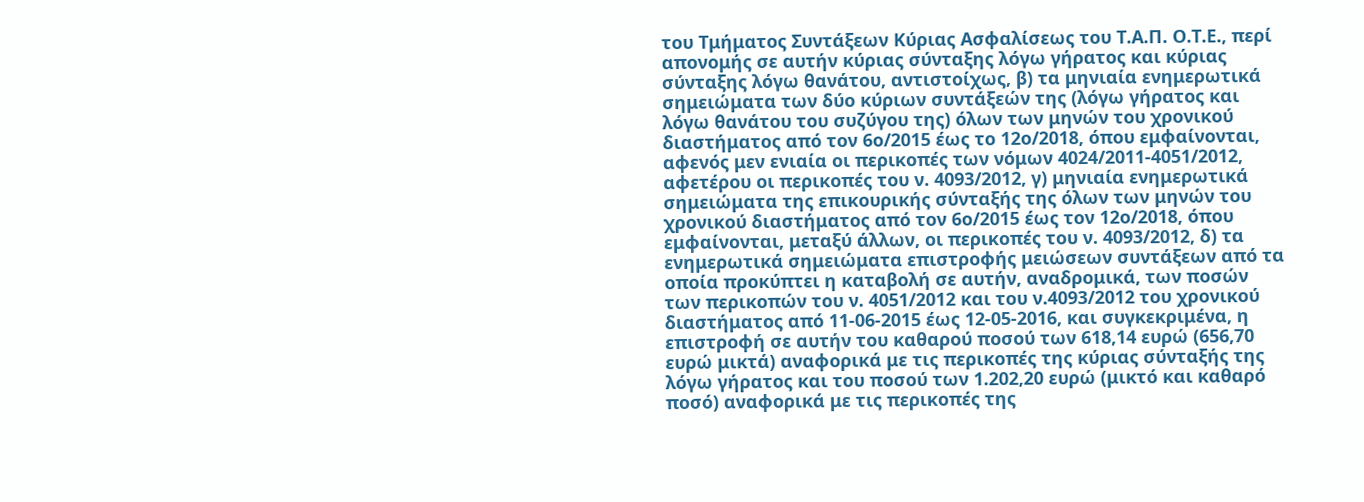του Τμήματος Συντάξεων Κύριας Ασφαλίσεως του Τ.Α.Π. Ο.Τ.Ε., περί απονομής σε αυτήν κύριας σύνταξης λόγω γήρατος και κύριας σύνταξης λόγω θανάτου, αντιστοίχως, β) τα μηνιαία ενημερωτικά σημειώματα των δύο κύριων συντάξεών της (λόγω γήρατος και λόγω θανάτου του συζύγου της) όλων των μηνών του χρονικού διαστήματος από τον 6ο/2015 έως το 12ο/2018, όπου εμφαίνονται, αφενός μεν ενιαία οι περικοπές των νόμων 4024/2011-4051/2012, αφετέρου οι περικοπές του ν. 4093/2012, γ) μηνιαία ενημερωτικά σημειώματα της επικουρικής σύνταξής της όλων των μηνών του χρονικού διαστήματος από τον 6ο/2015 έως τον 12ο/2018, όπου εμφαίνονται, μεταξύ άλλων, οι περικοπές του ν. 4093/2012, δ) τα ενημερωτικά σημειώματα επιστροφής μειώσεων συντάξεων από τα οποία προκύπτει η καταβολή σε αυτήν, αναδρομικά, των ποσών των περικοπών του ν. 4051/2012 και του ν.4093/2012 του χρονικού διαστήματος από 11-06-2015 έως 12-05-2016, και συγκεκριμένα, η επιστροφή σε αυτήν του καθαρού ποσού των 618,14 ευρώ (656,70 ευρώ μικτά) αναφορικά με τις περικοπές της κύριας σύνταξής της λόγω γήρατος και του ποσού των 1.202,20 ευρώ (μικτό και καθαρό ποσό) αναφορικά με τις περικοπές της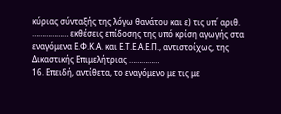κύριας σύνταξής της λόγω θανάτου και ε) τις υπ΄ αριθ. ……………… εκθέσεις επίδοσης της υπό κρίση αγωγής στα εναγόμενα Ε.Φ.Κ.Α. και Ε.Τ.Ε.Α.Ε.Π., αντιστοίχως, της Δικαστικής Επιμελήτριας ……………
16. Επειδή, αντίθετα, το εναγόμενο με τις με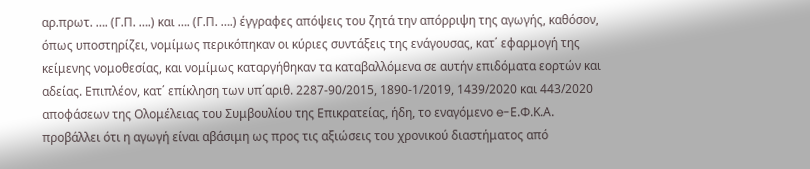αρ.πρωτ. …. (Γ.Π. ….) και …. (Γ.Π. ….) έγγραφες απόψεις του ζητά την απόρριψη της αγωγής, καθόσον, όπως υποστηρίζει, νομίμως περικόπηκαν οι κύριες συντάξεις της ενάγουσας, κατ΄ εφαρμογή της κείμενης νομοθεσίας, και νομίμως καταργήθηκαν τα καταβαλλόμενα σε αυτήν επιδόματα εορτών και αδείας. Επιπλέον, κατ΄ επίκληση των υπ΄αριθ. 2287-90/2015, 1890-1/2019, 1439/2020 και 443/2020 αποφάσεων της Ολομέλειας του Συμβουλίου της Επικρατείας, ήδη, το εναγόμενο e-Ε.Φ.Κ.Α. προβάλλει ότι η αγωγή είναι αβάσιμη ως προς τις αξιώσεις του χρονικού διαστήματος από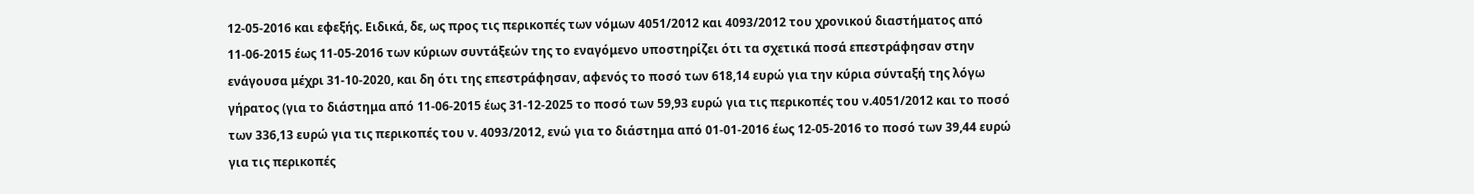12-05-2016 και εφεξής. Ειδικά, δε, ως προς τις περικοπές των νόμων 4051/2012 και 4093/2012 του χρονικού διαστήματος από 11-06-2015 έως 11-05-2016 των κύριων συντάξεών της το εναγόμενο υποστηρίζει ότι τα σχετικά ποσά επεστράφησαν στην ενάγουσα μέχρι 31-10-2020, και δη ότι της επεστράφησαν, αφενός το ποσό των 618,14 ευρώ για την κύρια σύνταξή της λόγω γήρατος (για το διάστημα από 11-06-2015 έως 31-12-2025 το ποσό των 59,93 ευρώ για τις περικοπές του ν.4051/2012 και το ποσό των 336,13 ευρώ για τις περικοπές του ν. 4093/2012, ενώ για το διάστημα από 01-01-2016 έως 12-05-2016 το ποσό των 39,44 ευρώ για τις περικοπές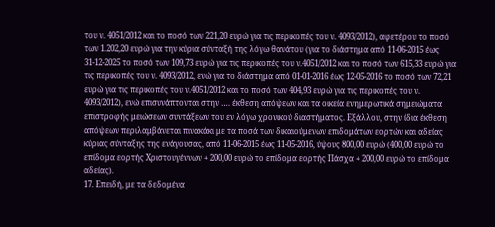του ν. 4051/2012 και το ποσό των 221,20 ευρώ για τις περικοπές του ν. 4093/2012), αφετέρου το ποσό των 1.202,20 ευρώ για την κύρια σύνταξή της λόγω θανάτου (για το διάστημα από 11-06-2015 έως 31-12-2025 το ποσό των 109,73 ευρώ για τις περικοπές του ν.4051/2012 και το ποσό των 615,33 ευρώ για τις περικοπές του ν. 4093/2012, ενώ για το διάστημα από 01-01-2016 έως 12-05-2016 το ποσό των 72,21 ευρώ για τις περικοπές του ν.4051/2012 και το ποσό των 404,93 ευρώ για τις περικοπές του ν. 4093/2012), ενώ επισυνάπτονται στην …. έκθεση απόψεων και τα οικεία ενημερωτικά σημειώματα επιστροφής μειώσεων συντάξεων του εν λόγω χρονικού διαστήματος. Εξάλλου, στην ίδια έκθεση απόψεων περιλαμβάνεται πινακάκι με τα ποσά των δικαιούμενων επιδομάτων εορτών και αδείας κύριας σύνταξης της ενάγουσας, από 11-06-2015 έως 11-05-2016, ύψους 800,00 ευρώ (400,00 ευρώ το επίδομα εορτής Χριστουγέννων + 200,00 ευρώ το επίδομα εορτής Πάσχα + 200,00 ευρώ το επίδομα αδείας).
17. Επειδή, με τα δεδομένα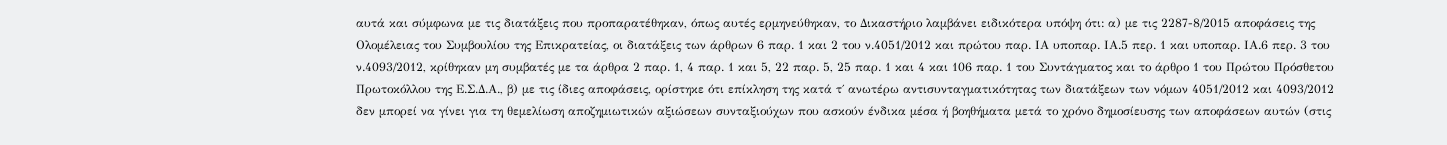αυτά και σύμφωνα με τις διατάξεις που προπαρατέθηκαν, όπως αυτές ερμηνεύθηκαν, το Δικαστήριο λαμβάνει ειδικότερα υπόψη ότι: α) με τις 2287-8/2015 αποφάσεις της Ολομέλειας του Συμβουλίου της Επικρατείας, οι διατάξεις των άρθρων 6 παρ. 1 και 2 του ν.4051/2012 και πρώτου παρ. ΙΑ υποπαρ. ΙΑ.5 περ. 1 και υποπαρ. ΙΑ.6 περ. 3 του ν.4093/2012, κρίθηκαν μη συμβατές με τα άρθρα 2 παρ. 1, 4 παρ. 1 και 5, 22 παρ. 5, 25 παρ. 1 και 4 και 106 παρ. 1 του Συντάγματος και το άρθρο 1 του Πρώτου Πρόσθετου Πρωτοκόλλου της Ε.Σ.Δ.Α., β) με τις ίδιες αποφάσεις, ορίστηκε ότι επίκληση της κατά τ΄ ανωτέρω αντισυνταγματικότητας των διατάξεων των νόμων 4051/2012 και 4093/2012 δεν μπορεί να γίνει για τη θεμελίωση αποζημιωτικών αξιώσεων συνταξιούχων που ασκούν ένδικα μέσα ή βοηθήματα μετά το χρόνο δημοσίευσης των αποφάσεων αυτών (στις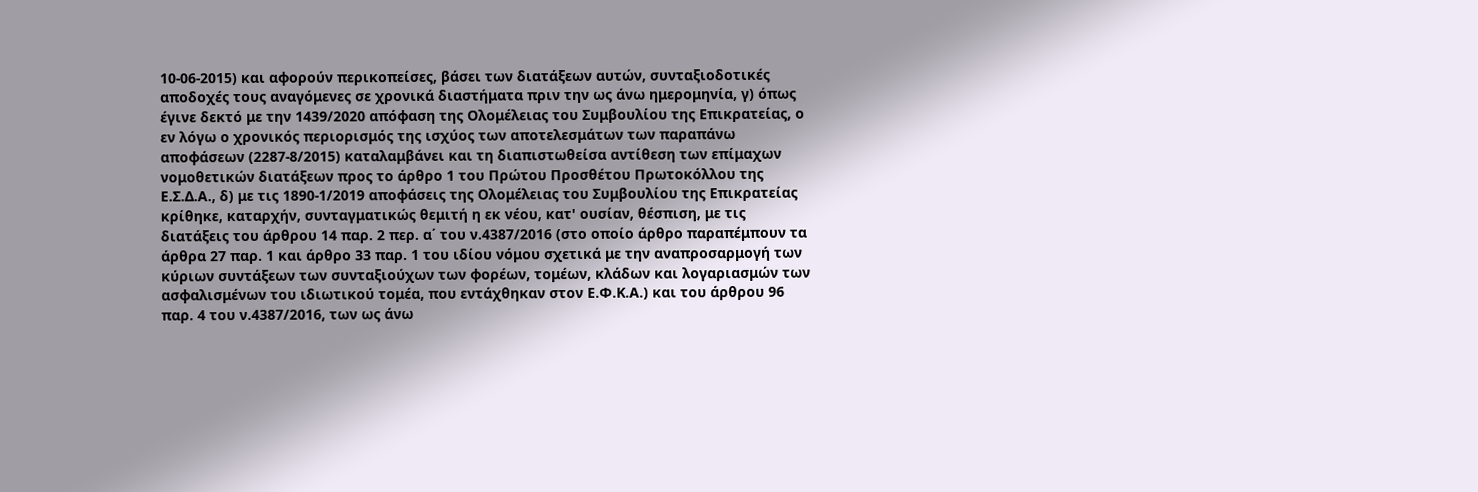10-06-2015) και αφορούν περικοπείσες, βάσει των διατάξεων αυτών, συνταξιοδοτικές αποδοχές τους αναγόμενες σε χρονικά διαστήματα πριν την ως άνω ημερομηνία, γ) όπως έγινε δεκτό με την 1439/2020 απόφαση της Ολομέλειας του Συμβουλίου της Επικρατείας, ο εν λόγω ο χρονικός περιορισμός της ισχύος των αποτελεσμάτων των παραπάνω αποφάσεων (2287-8/2015) καταλαμβάνει και τη διαπιστωθείσα αντίθεση των επίμαχων νομοθετικών διατάξεων προς το άρθρο 1 του Πρώτου Προσθέτου Πρωτοκόλλου της Ε.Σ.Δ.Α., δ) με τις 1890-1/2019 αποφάσεις της Ολομέλειας του Συμβουλίου της Επικρατείας κρίθηκε, καταρχήν, συνταγματικώς θεμιτή η εκ νέου, κατ' ουσίαν, θέσπιση, με τις διατάξεις του άρθρου 14 παρ. 2 περ. α΄ του ν.4387/2016 (στο οποίο άρθρο παραπέμπουν τα άρθρα 27 παρ. 1 και άρθρο 33 παρ. 1 του ιδίου νόμου σχετικά με την αναπροσαρμογή των κύριων συντάξεων των συνταξιούχων των φορέων, τομέων, κλάδων και λογαριασμών των ασφαλισμένων του ιδιωτικού τομέα, που εντάχθηκαν στον Ε.Φ.Κ.Α.) και του άρθρου 96 παρ. 4 του ν.4387/2016, των ως άνω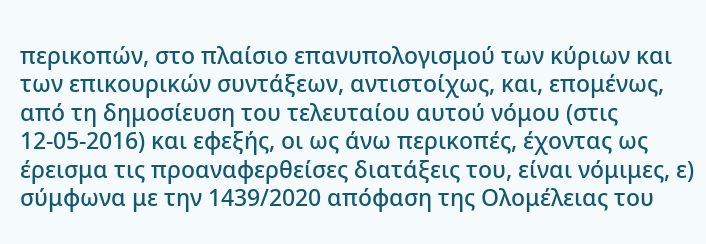περικοπών, στο πλαίσιο επανυπολογισμού των κύριων και των επικουρικών συντάξεων, αντιστοίχως, και, επομένως, από τη δημοσίευση του τελευταίου αυτού νόμου (στις 12-05-2016) και εφεξής, οι ως άνω περικοπές, έχοντας ως έρεισμα τις προαναφερθείσες διατάξεις του, είναι νόμιμες, ε) σύμφωνα με την 1439/2020 απόφαση της Ολομέλειας του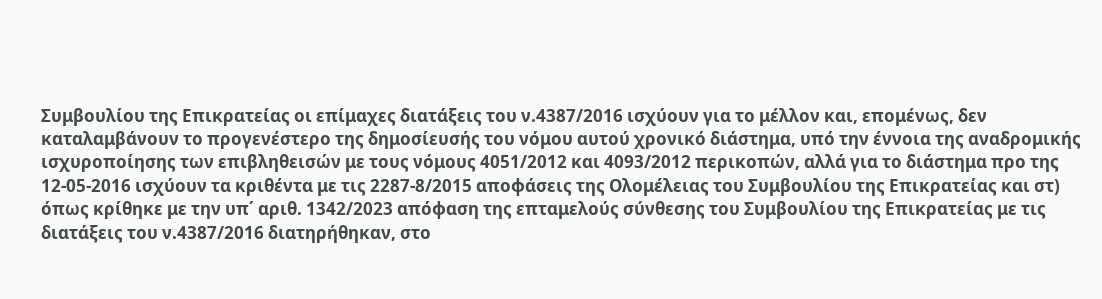Συμβουλίου της Επικρατείας οι επίμαχες διατάξεις του ν.4387/2016 ισχύουν για το μέλλον και, επομένως, δεν καταλαμβάνουν το προγενέστερο της δημοσίευσής του νόμου αυτού χρονικό διάστημα, υπό την έννοια της αναδρομικής ισχυροποίησης των επιβληθεισών με τους νόμους 4051/2012 και 4093/2012 περικοπών, αλλά για το διάστημα προ της 12-05-2016 ισχύουν τα κριθέντα με τις 2287-8/2015 αποφάσεις της Ολομέλειας του Συμβουλίου της Επικρατείας και στ) όπως κρίθηκε με την υπ΄ αριθ. 1342/2023 απόφαση της επταμελούς σύνθεσης του Συμβουλίου της Επικρατείας με τις διατάξεις του ν.4387/2016 διατηρήθηκαν, στο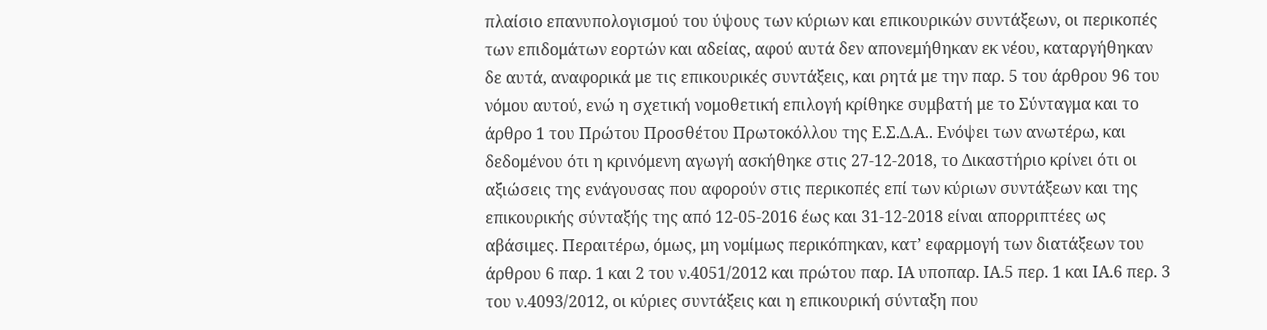πλαίσιο επανυπολογισμού του ύψους των κύριων και επικουρικών συντάξεων, οι περικοπές των επιδομάτων εορτών και αδείας, αφού αυτά δεν απονεμήθηκαν εκ νέου, καταργήθηκαν δε αυτά, αναφορικά με τις επικουρικές συντάξεις, και ρητά με την παρ. 5 του άρθρου 96 του νόμου αυτού, ενώ η σχετική νομοθετική επιλογή κρίθηκε συμβατή με το Σύνταγμα και το άρθρο 1 του Πρώτου Προσθέτου Πρωτοκόλλου της Ε.Σ.Δ.Α.. Ενόψει των ανωτέρω, και δεδομένου ότι η κρινόμενη αγωγή ασκήθηκε στις 27-12-2018, το Δικαστήριο κρίνει ότι οι αξιώσεις της ενάγουσας που αφορούν στις περικοπές επί των κύριων συντάξεων και της επικουρικής σύνταξής της από 12-05-2016 έως και 31-12-2018 είναι απορριπτέες ως αβάσιμες. Περαιτέρω, όμως, μη νομίμως περικόπηκαν, κατ’ εφαρμογή των διατάξεων του άρθρου 6 παρ. 1 και 2 του ν.4051/2012 και πρώτου παρ. ΙΑ υποπαρ. ΙΑ.5 περ. 1 και ΙΑ.6 περ. 3 του ν.4093/2012, οι κύριες συντάξεις και η επικουρική σύνταξη που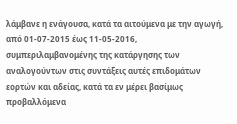λάμβανε η ενάγουσα, κατά τα αιτούμενα με την αγωγή, από 01-07-2015 έως 11-05-2016, συμπεριλαμβανομένης της κατάργησης των αναλογούντων στις συντάξεις αυτές επιδομάτων εορτών και αδείας, κατά τα εν μέρει βασίμως προβαλλόμενα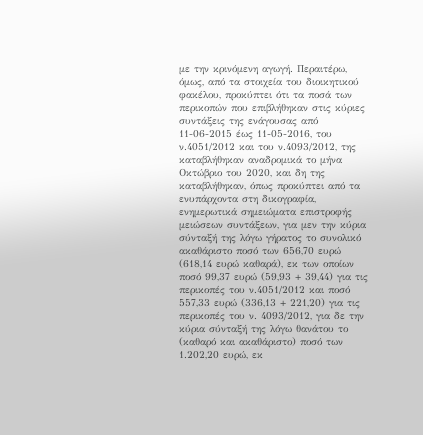με την κρινόμενη αγωγή. Περαιτέρω, όμως, από τα στοιχεία του διοικητικού φακέλου, προκύπτει ότι τα ποσά των περικοπών που επιβλήθηκαν στις κύριες συντάξεις της ενάγουσας από 11-06-2015 έως 11-05-2016, του ν.4051/2012 και του ν.4093/2012, της καταβλήθηκαν αναδρομικά το μήνα Οκτώβριο του 2020, και δη της καταβλήθηκαν, όπως προκύπτει από τα ενυπάρχοντα στη δικογραφία, ενημερωτικά σημειώματα επιστροφής μειώσεων συντάξεων, για μεν την κύρια σύνταξή της λόγω γήρατος το συνολικό ακαθάριστο ποσό των 656,70 ευρώ (618,14 ευρώ καθαρά), εκ των οποίων ποσό 99,37 ευρώ (59,93 + 39,44) για τις περικοπές του ν.4051/2012 και ποσό 557,33 ευρώ (336,13 + 221,20) για τις περικοπές του ν. 4093/2012, για δε την κύρια σύνταξή της λόγω θανάτου το (καθαρό και ακαθάριστο) ποσό των 1.202,20 ευρώ, εκ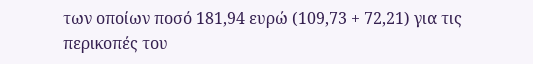των οποίων ποσό 181,94 ευρώ (109,73 + 72,21) για τις περικοπές του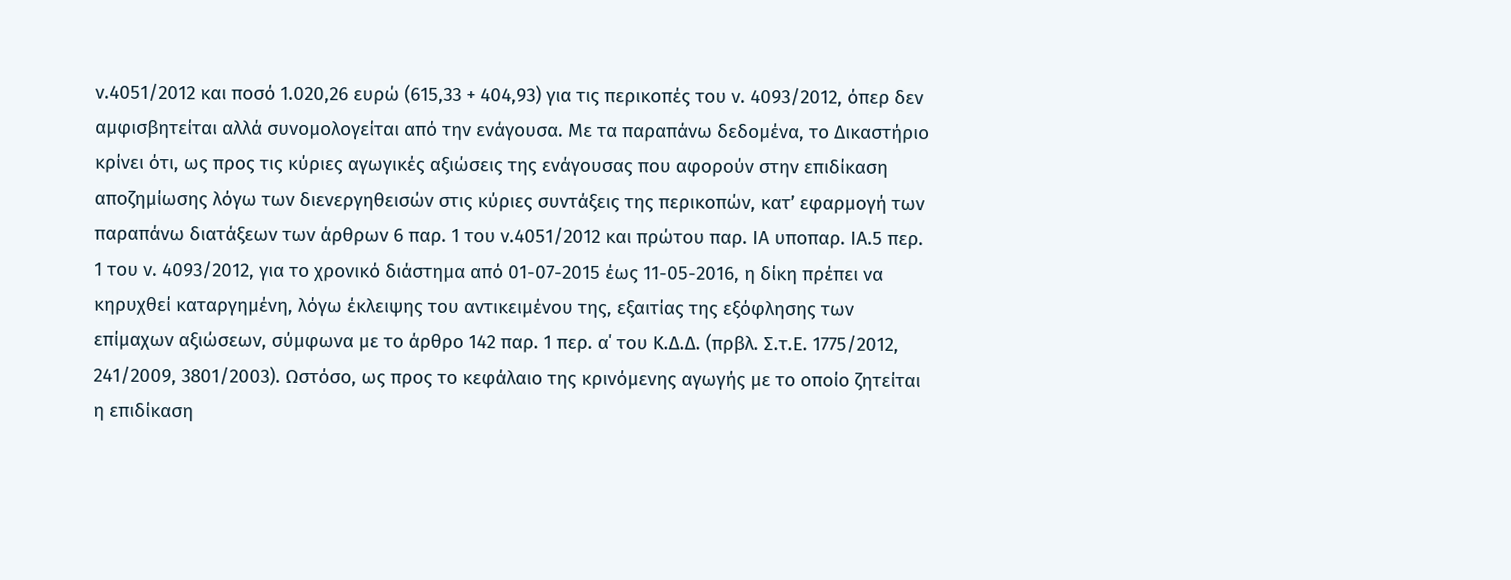ν.4051/2012 και ποσό 1.020,26 ευρώ (615,33 + 404,93) για τις περικοπές του ν. 4093/2012, όπερ δεν αμφισβητείται αλλά συνομολογείται από την ενάγουσα. Με τα παραπάνω δεδομένα, το Δικαστήριο κρίνει ότι, ως προς τις κύριες αγωγικές αξιώσεις της ενάγουσας που αφορούν στην επιδίκαση αποζημίωσης λόγω των διενεργηθεισών στις κύριες συντάξεις της περικοπών, κατ’ εφαρμογή των παραπάνω διατάξεων των άρθρων 6 παρ. 1 του ν.4051/2012 και πρώτου παρ. ΙΑ υποπαρ. ΙΑ.5 περ. 1 του ν. 4093/2012, για το χρονικό διάστημα από 01-07-2015 έως 11-05-2016, η δίκη πρέπει να κηρυχθεί καταργημένη, λόγω έκλειψης του αντικειμένου της, εξαιτίας της εξόφλησης των επίμαχων αξιώσεων, σύμφωνα με το άρθρο 142 παρ. 1 περ. α΄ του Κ.Δ.Δ. (πρβλ. Σ.τ.Ε. 1775/2012, 241/2009, 3801/2003). Ωστόσο, ως προς το κεφάλαιο της κρινόμενης αγωγής με το οποίο ζητείται η επιδίκαση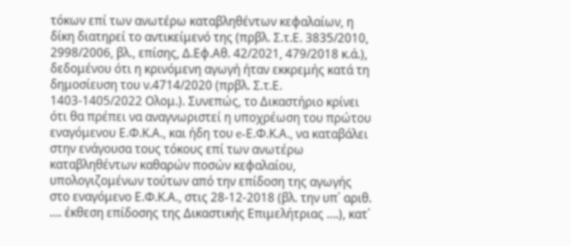τόκων επί των ανωτέρω καταβληθέντων κεφαλαίων, η δίκη διατηρεί το αντικείμενό της (πρβλ. Σ.τ.Ε. 3835/2010, 2998/2006, βλ., επίσης, Δ.Εφ.Αθ. 42/2021, 479/2018 κ.ά.), δεδομένου ότι η κρινόμενη αγωγή ήταν εκκρεμής κατά τη δημοσίευση του ν.4714/2020 (πρβλ. Σ.τ.Ε. 1403-1405/2022 Ολομ.). Συνεπώς, το Δικαστήριο κρίνει ότι θα πρέπει να αναγνωριστεί η υποχρέωση του πρώτου εναγόμενου Ε.Φ.Κ.Α., και ήδη του e-Ε.Φ.Κ.Α., να καταβάλει στην ενάγουσα τους τόκους επί των ανωτέρω καταβληθέντων καθαρών ποσών κεφαλαίου, υπολογιζομένων τούτων από την επίδοση της αγωγής στο εναγόμενο Ε.Φ.Κ.Α., στις 28-12-2018 (βλ. την υπ΄ αριθ. …. έκθεση επίδοσης της Δικαστικής Επιμελήτριας ….), κατ΄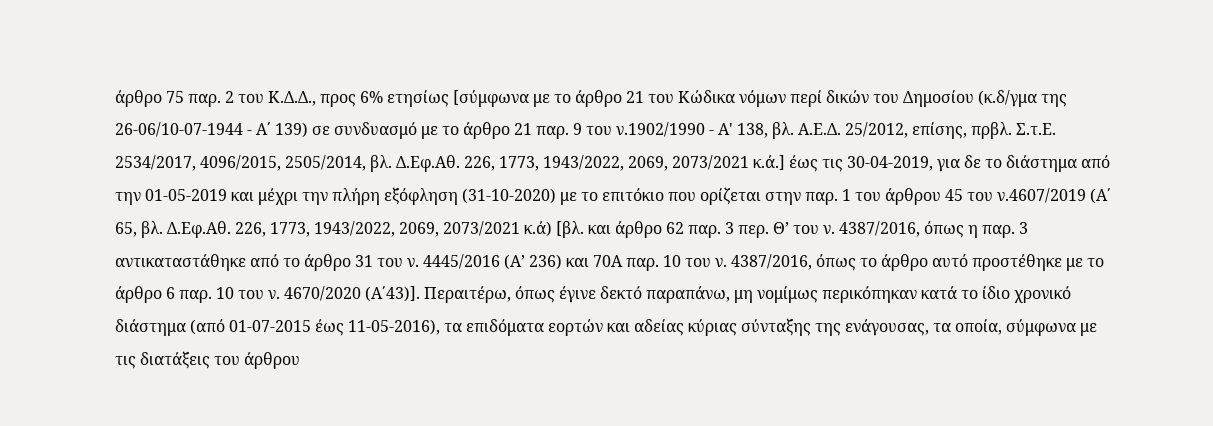άρθρο 75 παρ. 2 του Κ.Δ.Δ., προς 6% ετησίως [σύμφωνα με το άρθρο 21 του Κώδικα νόμων περί δικών του Δημοσίου (κ.δ/γμα της 26-06/10-07-1944 - Α΄ 139) σε συνδυασμό με το άρθρο 21 παρ. 9 του ν.1902/1990 - Α' 138, βλ. Α.Ε.Δ. 25/2012, επίσης, πρβλ. Σ.τ.Ε. 2534/2017, 4096/2015, 2505/2014, βλ. Δ.Εφ.Αθ. 226, 1773, 1943/2022, 2069, 2073/2021 κ.ά.] έως τις 30-04-2019, για δε το διάστημα από την 01-05-2019 και μέχρι την πλήρη εξόφληση (31-10-2020) με το επιτόκιο που ορίζεται στην παρ. 1 του άρθρου 45 του ν.4607/2019 (Α΄ 65, βλ. Δ.Εφ.Αθ. 226, 1773, 1943/2022, 2069, 2073/2021 κ.ά) [βλ. και άρθρο 62 παρ. 3 περ. Θ’ του ν. 4387/2016, όπως η παρ. 3 αντικαταστάθηκε από το άρθρο 31 του ν. 4445/2016 (Α’ 236) και 70Α παρ. 10 του ν. 4387/2016, όπως το άρθρο αυτό προστέθηκε με το άρθρο 6 παρ. 10 του ν. 4670/2020 (Α΄43)]. Περαιτέρω, όπως έγινε δεκτό παραπάνω, μη νομίμως περικόπηκαν κατά το ίδιο χρονικό διάστημα (από 01-07-2015 έως 11-05-2016), τα επιδόματα εορτών και αδείας κύριας σύνταξης της ενάγουσας, τα οποία, σύμφωνα με τις διατάξεις του άρθρου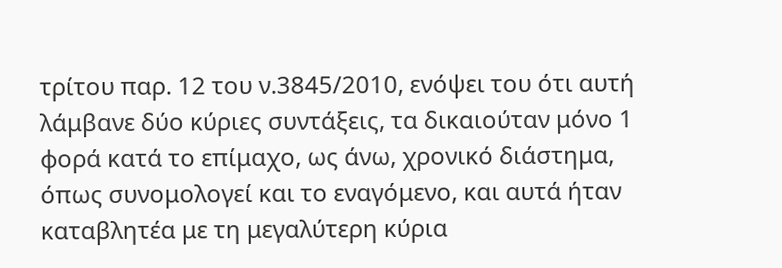τρίτου παρ. 12 του ν.3845/2010, ενόψει του ότι αυτή λάμβανε δύο κύριες συντάξεις, τα δικαιούταν μόνο 1 φορά κατά το επίμαχο, ως άνω, χρονικό διάστημα, όπως συνομολογεί και το εναγόμενο, και αυτά ήταν καταβλητέα με τη μεγαλύτερη κύρια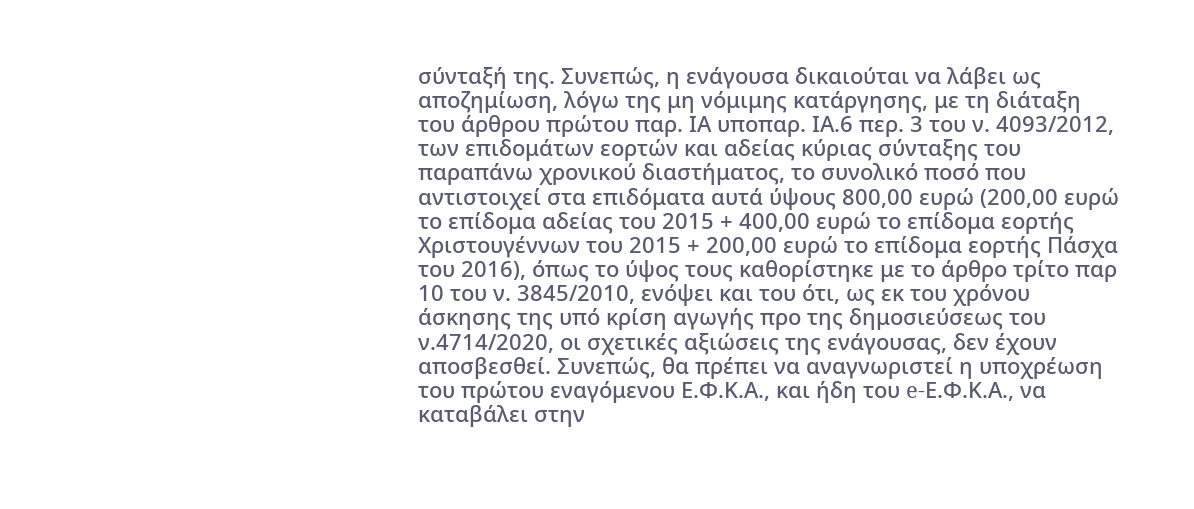σύνταξή της. Συνεπώς, η ενάγουσα δικαιούται να λάβει ως αποζημίωση, λόγω της μη νόμιμης κατάργησης, με τη διάταξη του άρθρου πρώτου παρ. ΙΑ υποπαρ. ΙΑ.6 περ. 3 του ν. 4093/2012, των επιδομάτων εορτών και αδείας κύριας σύνταξης του παραπάνω χρονικού διαστήματος, το συνολικό ποσό που αντιστοιχεί στα επιδόματα αυτά ύψους 800,00 ευρώ (200,00 ευρώ το επίδομα αδείας του 2015 + 400,00 ευρώ το επίδομα εορτής Χριστουγέννων του 2015 + 200,00 ευρώ το επίδομα εορτής Πάσχα του 2016), όπως το ύψος τους καθορίστηκε με το άρθρο τρίτο παρ 10 του ν. 3845/2010, ενόψει και του ότι, ως εκ του χρόνου άσκησης της υπό κρίση αγωγής προ της δημοσιεύσεως του ν.4714/2020, οι σχετικές αξιώσεις της ενάγουσας, δεν έχουν αποσβεσθεί. Συνεπώς, θα πρέπει να αναγνωριστεί η υποχρέωση του πρώτου εναγόμενου Ε.Φ.Κ.Α., και ήδη του e-Ε.Φ.Κ.Α., να καταβάλει στην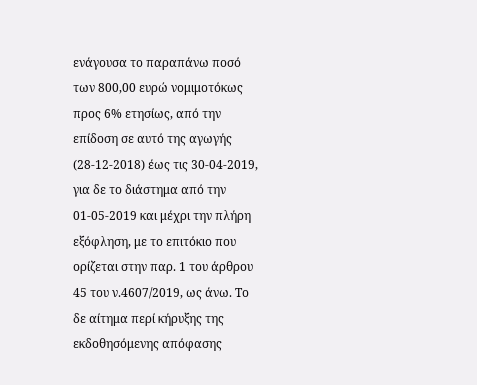ενάγουσα το παραπάνω ποσό των 800,00 ευρώ νομιμοτόκως προς 6% ετησίως, από την επίδοση σε αυτό της αγωγής (28-12-2018) έως τις 30-04-2019, για δε το διάστημα από την 01-05-2019 και μέχρι την πλήρη εξόφληση, με το επιτόκιο που ορίζεται στην παρ. 1 του άρθρου 45 του ν.4607/2019, ως άνω. Το δε αίτημα περί κήρυξης της εκδοθησόμενης απόφασης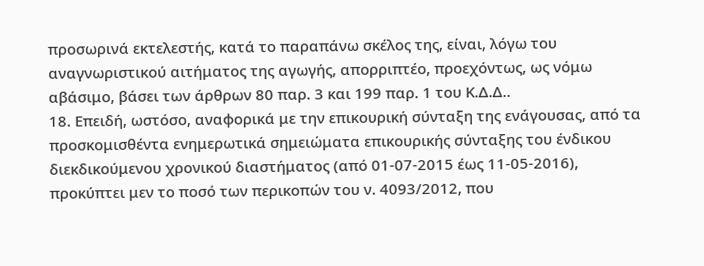προσωρινά εκτελεστής, κατά το παραπάνω σκέλος της, είναι, λόγω του αναγνωριστικού αιτήματος της αγωγής, απορριπτέο, προεχόντως, ως νόμω αβάσιμο, βάσει των άρθρων 80 παρ. 3 και 199 παρ. 1 του Κ.Δ.Δ..
18. Επειδή, ωστόσο, αναφορικά με την επικουρική σύνταξη της ενάγουσας, από τα προσκομισθέντα ενημερωτικά σημειώματα επικουρικής σύνταξης του ένδικου διεκδικούμενου χρονικού διαστήματος (από 01-07-2015 έως 11-05-2016), προκύπτει μεν το ποσό των περικοπών του ν. 4093/2012, που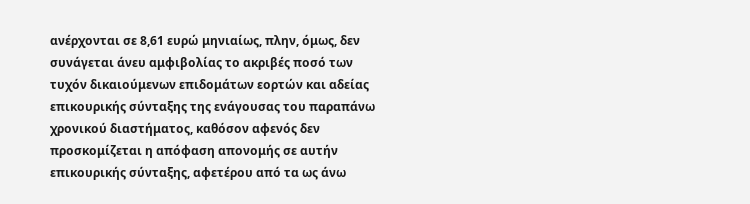ανέρχονται σε 8,61 ευρώ μηνιαίως, πλην, όμως, δεν συνάγεται άνευ αμφιβολίας το ακριβές ποσό των τυχόν δικαιούμενων επιδομάτων εορτών και αδείας επικουρικής σύνταξης της ενάγουσας του παραπάνω χρονικού διαστήματος, καθόσον αφενός δεν προσκομίζεται η απόφαση απονομής σε αυτήν επικουρικής σύνταξης, αφετέρου από τα ως άνω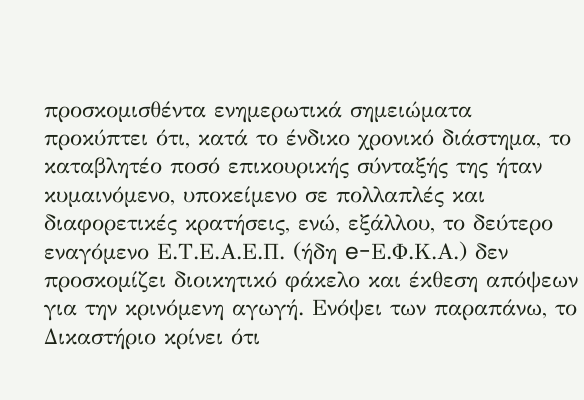προσκομισθέντα ενημερωτικά σημειώματα προκύπτει ότι, κατά το ένδικο χρονικό διάστημα, το καταβλητέο ποσό επικουρικής σύνταξής της ήταν κυμαινόμενο, υποκείμενο σε πολλαπλές και διαφορετικές κρατήσεις, ενώ, εξάλλου, το δεύτερο εναγόμενο Ε.Τ.Ε.Α.Ε.Π. (ήδη e-Ε.Φ.Κ.Α.) δεν προσκομίζει διοικητικό φάκελο και έκθεση απόψεων για την κρινόμενη αγωγή. Ενόψει των παραπάνω, το Δικαστήριο κρίνει ότι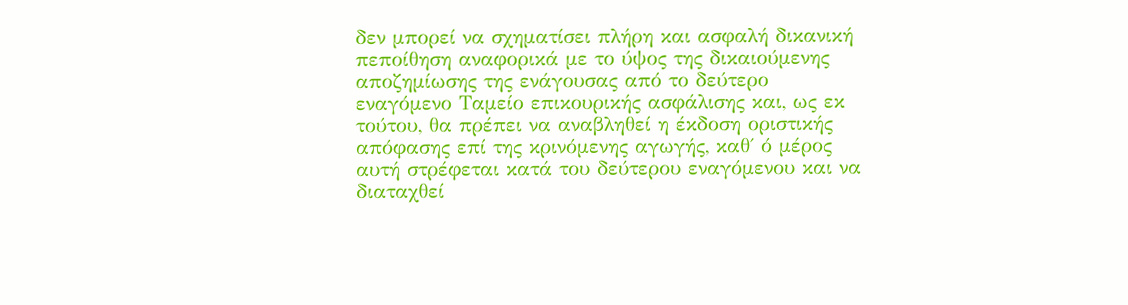δεν μπορεί να σχηματίσει πλήρη και ασφαλή δικανική πεποίθηση αναφορικά με το ύψος της δικαιούμενης αποζημίωσης της ενάγουσας από το δεύτερο εναγόμενο Ταμείο επικουρικής ασφάλισης και, ως εκ τούτου, θα πρέπει να αναβληθεί η έκδοση οριστικής απόφασης επί της κρινόμενης αγωγής, καθ΄ ό μέρος αυτή στρέφεται κατά του δεύτερου εναγόμενου και να διαταχθεί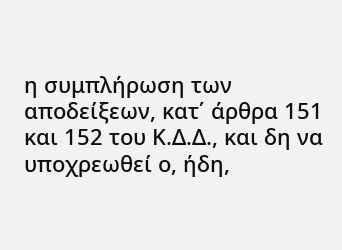η συμπλήρωση των αποδείξεων, κατ΄ άρθρα 151 και 152 του Κ.Δ.Δ., και δη να υποχρεωθεί ο, ήδη,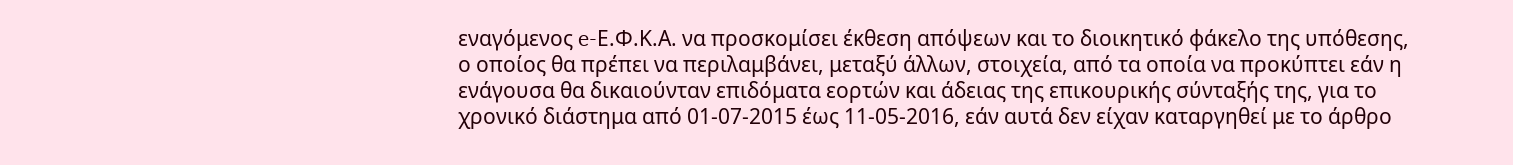εναγόμενος e-Ε.Φ.Κ.Α. να προσκομίσει έκθεση απόψεων και το διοικητικό φάκελο της υπόθεσης, ο οποίος θα πρέπει να περιλαμβάνει, μεταξύ άλλων, στοιχεία, από τα οποία να προκύπτει εάν η ενάγουσα θα δικαιούνταν επιδόματα εορτών και άδειας της επικουρικής σύνταξής της, για το χρονικό διάστημα από 01-07-2015 έως 11-05-2016, εάν αυτά δεν είχαν καταργηθεί με το άρθρο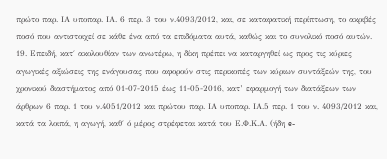πρώτο παρ. ΙΑ υποπαρ. ΙΑ. 6 περ. 3 του ν.4093/2012, και, σε καταφατική περίπτωση, το ακριβές ποσό που αντιστοιχεί σε κάθε ένα από τα επιδόματα αυτά, καθώς και το συνολικό ποσό αυτών.
19. Επειδή, κατ΄ ακολουθίαν των ανωτέρω, η δίκη πρέπει να καταργηθεί ως προς τις κύριες αγωγικές αξιώσεις της ενάγουσας που αφορούν στις περικοπές των κύριων συντάξεών της, του χρονικού διαστήματος από 01-07-2015 έως 11-05-2016, κατ’ εφαρμογή των διατάξεων των άρθρων 6 παρ. 1 του ν.4051/2012 και πρώτου παρ. ΙΑ υποπαρ. ΙΑ.5 περ. 1 του ν. 4093/2012 και, κατά τα λοιπά, η αγωγή, καθ΄ ό μέρος στρέφεται κατά του Ε.Φ.Κ.Α. (ήδη e-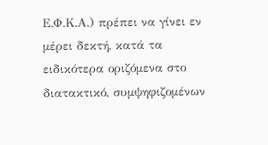Ε.Φ.Κ.Α.) πρέπει να γίνει εν μέρει δεκτή, κατά τα ειδικότερα οριζόμενα στο διατακτικό, συμψηφιζομένων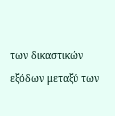των δικαστικών εξόδων μεταξύ των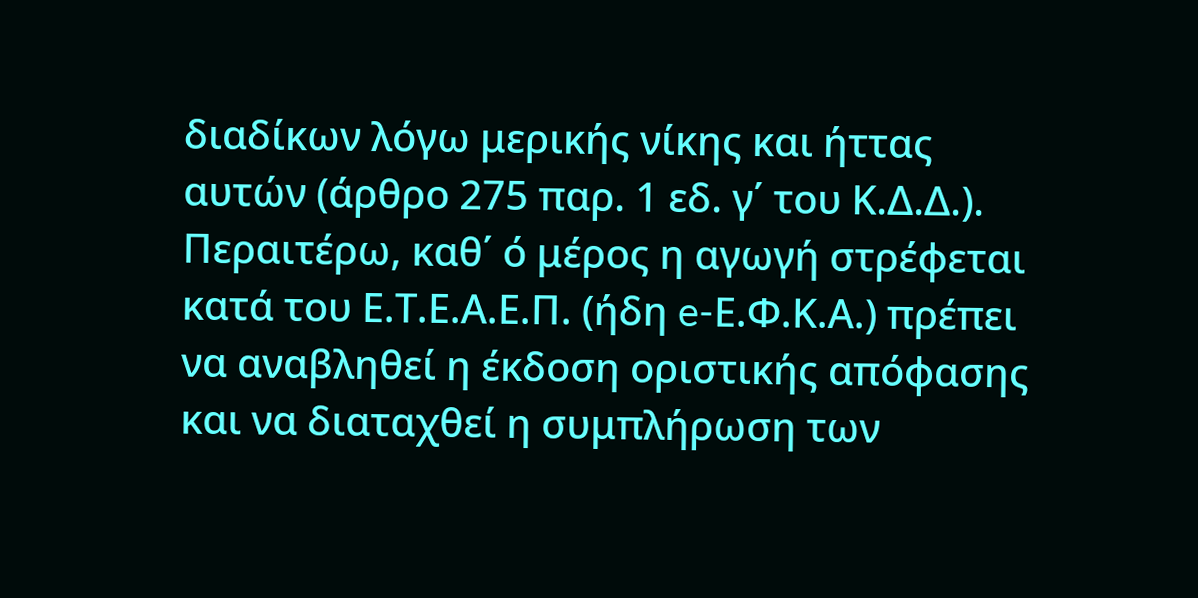διαδίκων λόγω μερικής νίκης και ήττας αυτών (άρθρο 275 παρ. 1 εδ. γ΄ του Κ.Δ.Δ.). Περαιτέρω, καθ΄ ό μέρος η αγωγή στρέφεται κατά του Ε.Τ.Ε.Α.Ε.Π. (ήδη e-Ε.Φ.Κ.Α.) πρέπει να αναβληθεί η έκδοση οριστικής απόφασης και να διαταχθεί η συμπλήρωση των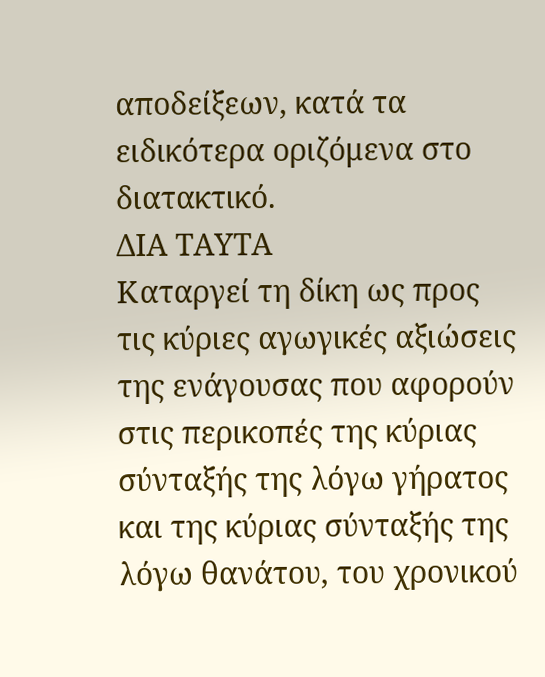αποδείξεων, κατά τα ειδικότερα οριζόμενα στο διατακτικό.
ΔΙΑ ΤΑΥΤΑ
Καταργεί τη δίκη ως προς τις κύριες αγωγικές αξιώσεις της ενάγουσας που αφορούν στις περικοπές της κύριας σύνταξής της λόγω γήρατος και της κύριας σύνταξής της λόγω θανάτου, του χρονικού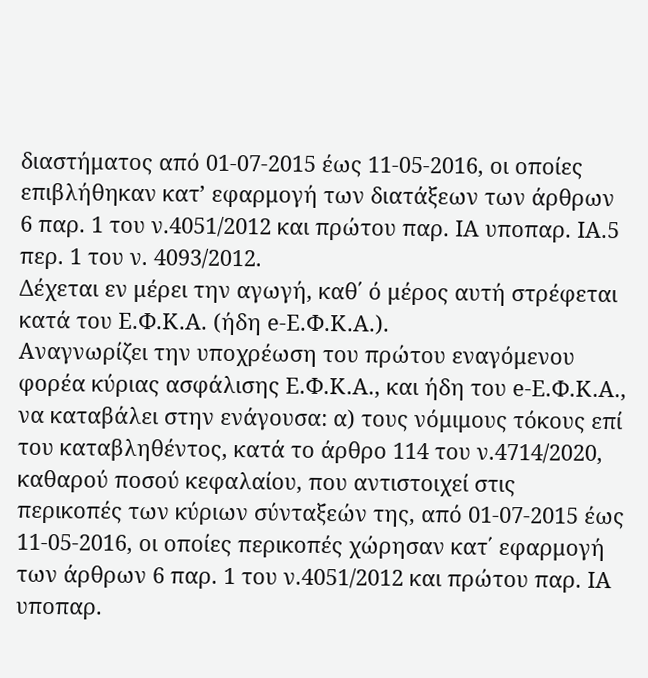διαστήματος από 01-07-2015 έως 11-05-2016, οι οποίες επιβλήθηκαν κατ’ εφαρμογή των διατάξεων των άρθρων 6 παρ. 1 του ν.4051/2012 και πρώτου παρ. ΙΑ υποπαρ. ΙΑ.5 περ. 1 του ν. 4093/2012.
Δέχεται εν μέρει την αγωγή, καθ΄ ό μέρος αυτή στρέφεται κατά του Ε.Φ.Κ.Α. (ήδη e-Ε.Φ.Κ.Α.).
Αναγνωρίζει την υποχρέωση του πρώτου εναγόμενου φορέα κύριας ασφάλισης Ε.Φ.Κ.Α., και ήδη του e-Ε.Φ.Κ.Α., να καταβάλει στην ενάγουσα: α) τους νόμιμους τόκους επί του καταβληθέντος, κατά το άρθρο 114 του ν.4714/2020, καθαρού ποσού κεφαλαίου, που αντιστοιχεί στις περικοπές των κύριων σύνταξεών της, από 01-07-2015 έως 11-05-2016, οι οποίες περικοπές χώρησαν κατ΄ εφαρμογή των άρθρων 6 παρ. 1 του ν.4051/2012 και πρώτου παρ. ΙΑ υποπαρ.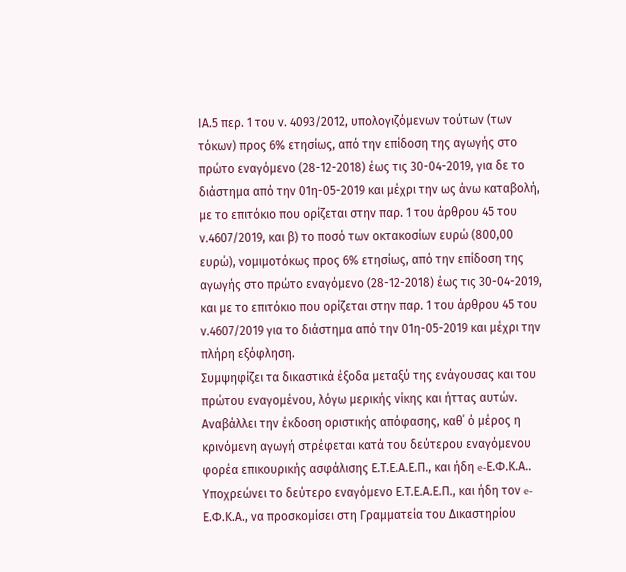ΙΑ.5 περ. 1 του ν. 4093/2012, υπολογιζόμενων τούτων (των τόκων) προς 6% ετησίως, από την επίδοση της αγωγής στο πρώτο εναγόμενο (28-12-2018) έως τις 30-04-2019, για δε το διάστημα από την 01η-05-2019 και μέχρι την ως άνω καταβολή, με το επιτόκιο που ορίζεται στην παρ. 1 του άρθρου 45 του ν.4607/2019, και β) το ποσό των οκτακοσίων ευρώ (800,00 ευρώ), νομιμοτόκως προς 6% ετησίως, από την επίδοση της αγωγής στο πρώτο εναγόμενο (28-12-2018) έως τις 30-04-2019, και με το επιτόκιο που ορίζεται στην παρ. 1 του άρθρου 45 του ν.4607/2019 για το διάστημα από την 01η-05-2019 και μέχρι την πλήρη εξόφληση.
Συμψηφίζει τα δικαστικά έξοδα μεταξύ της ενάγουσας και του πρώτου εναγομένου, λόγω μερικής νίκης και ήττας αυτών.
Αναβάλλει την έκδοση οριστικής απόφασης, καθ΄ ό μέρος η κρινόμενη αγωγή στρέφεται κατά του δεύτερου εναγόμενου φορέα επικουρικής ασφάλισης Ε.Τ.Ε.Α.Ε.Π., και ήδη e-Ε.Φ.Κ.Α..
Υποχρεώνει το δεύτερο εναγόμενο Ε.Τ.Ε.Α.Ε.Π., και ήδη τον e-Ε.Φ.Κ.Α., να προσκομίσει στη Γραμματεία του Δικαστηρίου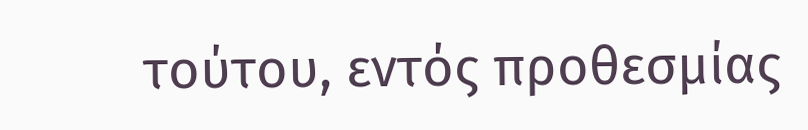τούτου, εντός προθεσμίας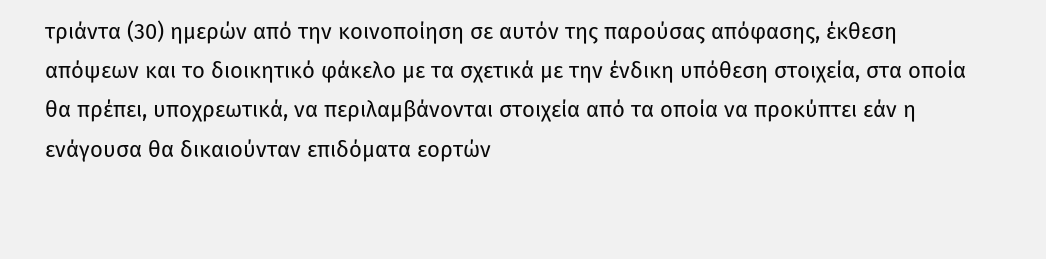τριάντα (30) ημερών από την κοινοποίηση σε αυτόν της παρούσας απόφασης, έκθεση απόψεων και το διοικητικό φάκελο με τα σχετικά με την ένδικη υπόθεση στοιχεία, στα οποία θα πρέπει, υποχρεωτικά, να περιλαμβάνονται στοιχεία από τα οποία να προκύπτει εάν η ενάγουσα θα δικαιούνταν επιδόματα εορτών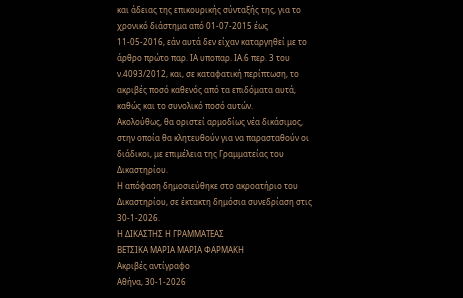και άδειας της επικουρικής σύνταξής της, για το χρονικό διάστημα από 01-07-2015 έως 11-05-2016, εάν αυτά δεν είχαν καταργηθεί με το άρθρο πρώτο παρ. ΙΑ υποπαρ. ΙΑ.6 περ. 3 του ν.4093/2012, και, σε καταφατική περίπτωση, το ακριβές ποσό καθενός από τα επιδόματα αυτά, καθώς και το συνολικό ποσό αυτών.
Ακολούθως, θα οριστεί αρμοδίως νέα δικάσιμος, στην οποία θα κλητευθούν για να παρασταθούν οι διάδικοι, με επιμέλεια της Γραμματείας του Δικαστηρίου.
Η απόφαση δημοσιεύθηκε στο ακροατήριο του Δικαστηρίου, σε έκτακτη δημόσια συνεδρίαση στις 30-1-2026.
Η ΔΙΚΑΣΤΗΣ Η ΓΡΑΜΜΑΤΕΑΣ
ΒΕΤΣΙΚΑ ΜΑΡΙΑ ΜΑΡΙΑ ΦΑΡΜΑΚΗ
Ακριβές αντίγραφο
Αθήνα, 30-1-2026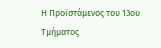Η Προϊστάμενος του 13ου Τμήματος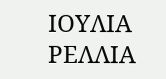ΙΟΥΛΙΑ ΡΕΛΛΙΑ